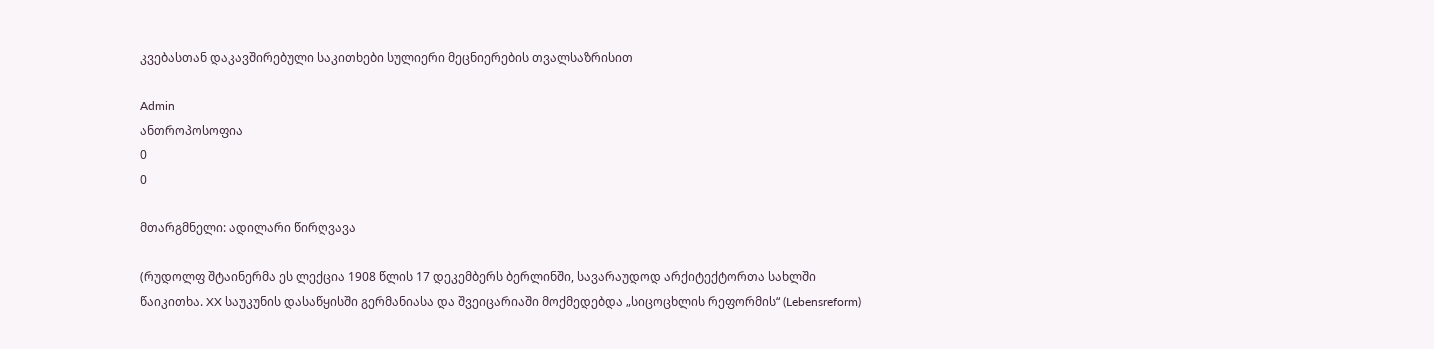კვებასთან დაკავშირებული საკითხები სულიერი მეცნიერების თვალსაზრისით

Admin
ანთროპოსოფია
0
0

მთარგმნელი: ადილარი წირღვავა

(რუდოლფ შტაინერმა ეს ლექცია 1908 წლის 17 დეკემბერს ბერლინში, სავარაუდოდ არქიტექტორთა სახლში წაიკითხა. XX საუკუნის დასაწყისში გერმანიასა და შვეიცარიაში მოქმედებდა „სიცოცხლის რეფორმის“ (Lebensreform)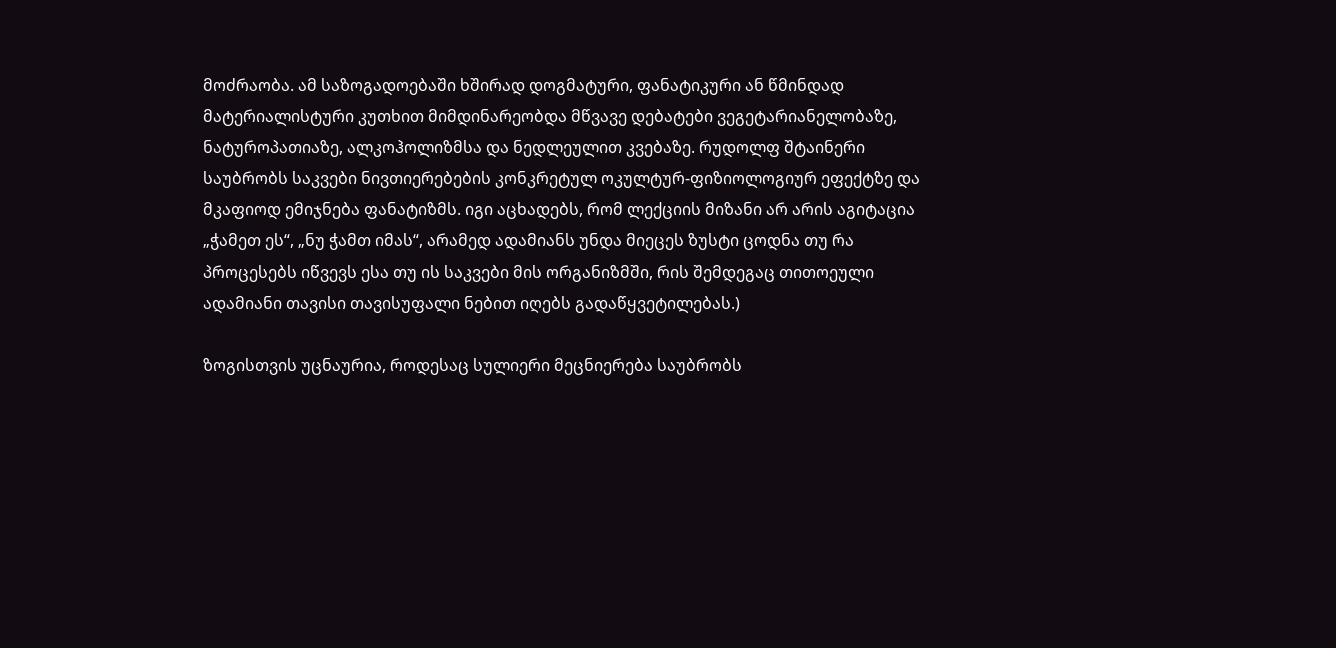მოძრაობა. ამ საზოგადოებაში ხშირად დოგმატური, ფანატიკური ან წმინდად მატერიალისტური კუთხით მიმდინარეობდა მწვავე დებატები ვეგეტარიანელობაზე, ნატუროპათიაზე, ალკოჰოლიზმსა და ნედლეულით კვებაზე. რუდოლფ შტაინერი საუბრობს საკვები ნივთიერებების კონკრეტულ ოკულტურ-ფიზიოლოგიურ ეფექტზე და მკაფიოდ ემიჯნება ფანატიზმს. იგი აცხადებს, რომ ლექციის მიზანი არ არის აგიტაცია „ჭამეთ ეს“, „ნუ ჭამთ იმას“, არამედ ადამიანს უნდა მიეცეს ზუსტი ცოდნა თუ რა პროცესებს იწვევს ესა თუ ის საკვები მის ორგანიზმში, რის შემდეგაც თითოეული ადამიანი თავისი თავისუფალი ნებით იღებს გადაწყვეტილებას.)

ზოგისთვის უცნაურია, როდესაც სულიერი მეცნიერება საუბრობს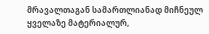მრავალთაგან სამართლიანად მიჩნეულ ყველაზე მატერიალურ,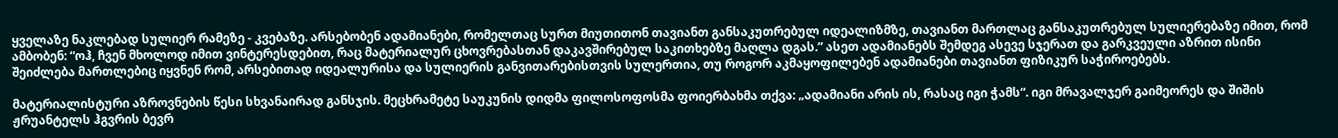ყველაზე ნაკლებად სულიერ რამეზე - კვებაზე. არსებობენ ადამიანები, რომელთაც სურთ მიუთითონ თავიანთ განსაკუთრებულ იდეალიზმზე, თავიანთ მართლაც განსაკუთრებულ სულიერებაზე იმით, რომ ამბობენ: “ოჰ, ჩვენ მხოლოდ იმით ვინტერესდებით, რაც მატერიალურ ცხოვრებასთან დაკავშირებულ საკითხებზე მაღლა დგას.” ასეთ ადამიანებს შემდეგ ასევე სჯერათ და გარკვეული აზრით ისინი შეიძლება მართლებიც იყვნენ რომ, არსებითად იდეალურისა და სულიერის განვითარებისთვის სულერთია, თუ როგორ აკმაყოფილებენ ადამიანები თავიანთ ფიზიკურ საჭიროებებს.

მატერიალისტური აზროვნების წესი სხვანაირად განსჯის. მეცხრამეტე საუკუნის დიდმა ფილოსოფოსმა ფოიერბახმა თქვა: „ადამიანი არის ის, რასაც იგი ჭამს“. იგი მრავალჯერ გაიმეორეს და შიშის ჟრუანტელს ჰგვრის ბევრ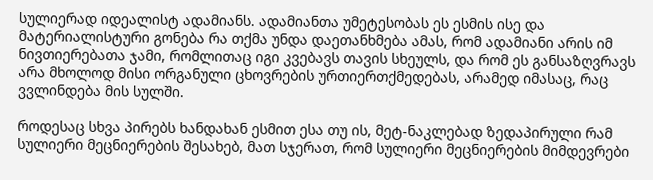სულიერად იდეალისტ ადამიანს. ადამიანთა უმეტესობას ეს ესმის ისე და მატერიალისტური გონება რა თქმა უნდა დაეთანხმება ამას, რომ ადამიანი არის იმ ნივთიერებათა ჯამი, რომლითაც იგი კვებავს თავის სხეულს, და რომ ეს განსაზღვრავს არა მხოლოდ მისი ორგანული ცხოვრების ურთიერთქმედებას, არამედ იმასაც, რაც ვვლინდება მის სულში.

როდესაც სხვა პირებს ხანდახან ესმით ესა თუ ის, მეტ-ნაკლებად ზედაპირული რამ სულიერი მეცნიერების შესახებ, მათ სჯერათ, რომ სულიერი მეცნიერების მიმდევრები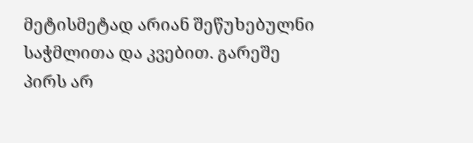მეტისმეტად არიან შეწუხებულნი საჭმლითა და კვებით. გარეშე პირს არ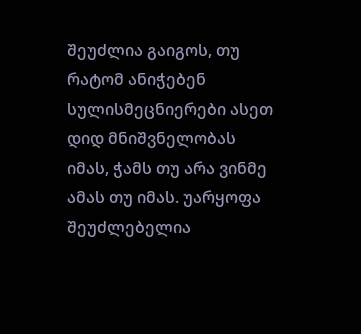შეუძლია გაიგოს, თუ რატომ ანიჭებენ სულისმეცნიერები ასეთ დიდ მნიშვნელობას იმას, ჭამს თუ არა ვინმე ამას თუ იმას. უარყოფა შეუძლებელია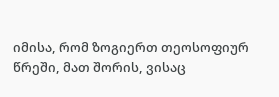იმისა, რომ ზოგიერთ თეოსოფიურ წრეში, მათ შორის, ვისაც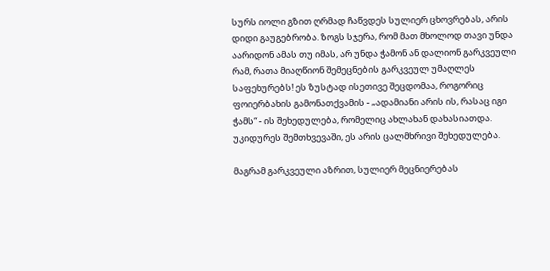სურს იოლი გზით ღრმად ჩაწვდეს სულიერ ცხოვრებას, არის დიდი გაუგებრობა. ზოგს სჯერა, რომ მათ მხოლოდ თავი უნდა აარიდონ ამას თუ იმას, არ უნდა ჭამონ ან დალიონ გარკვეული რამ, რათა მიაღწიონ შემეცნების გარკვეულ უმაღლეს საფეხურებს! ეს ზუსტად ისეთივე შეცდომაა, როგორიც ფოიერბახის გამონათქვამის - „ადამიანი არის ის, რასაც იგი ჭამს“ - ის შეხედულება, რომელიც ახლახან დახასიათდა. უკიდურეს შემთხვევაში, ეს არის ცალმხრივი შეხედულება.

მაგრამ გარკვეული აზრით, სულიერ მეცნიერებას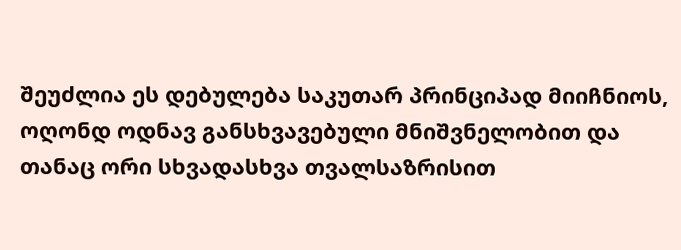შეუძლია ეს დებულება საკუთარ პრინციპად მიიჩნიოს, ოღონდ ოდნავ განსხვავებული მნიშვნელობით და თანაც ორი სხვადასხვა თვალსაზრისით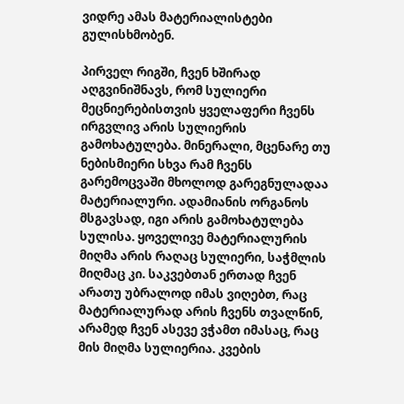ვიდრე ამას მატერიალისტები გულისხმობენ.

პირველ რიგში, ჩვენ ხშირად აღგვინიშნავს, რომ სულიერი მეცნიერებისთვის ყველაფერი ჩვენს ირგვლივ არის სულიერის გამოხატულება. მინერალი, მცენარე თუ ნებისმიერი სხვა რამ ჩვენს გარემოცვაში მხოლოდ გარეგნულადაა მატერიალური. ადამიანის ორგანოს მსგავსად, იგი არის გამოხატულება სულისა. ყოველივე მატერიალურის მიღმა არის რაღაც სულიერი, საჭმლის მიღმაც კი. საკვებთან ერთად ჩვენ არათუ უბრალოდ იმას ვიღებთ, რაც მატერიალურად არის ჩვენს თვალწინ, არამედ ჩვენ ასევე ვჭამთ იმასაც, რაც მის მიღმა სულიერია. კვების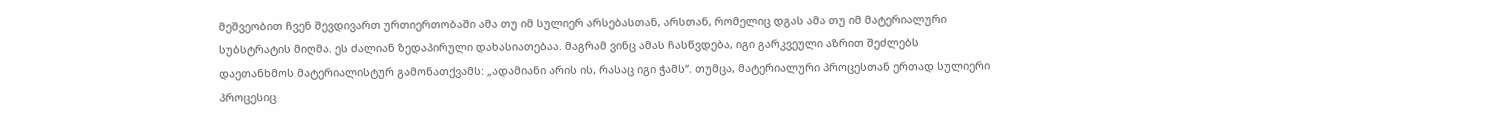მეშვეობით ჩვენ შევდივართ ურთიერთობაში ამა თუ იმ სულიერ არსებასთან, არსთან, რომელიც დგას ამა თუ იმ მატერიალური სუბსტრატის მიღმა. ეს ძალიან ზედაპირული დახასიათებაა. მაგრამ ვინც ამას ჩასწვდება, იგი გარკვეული აზრით შეძლებს დაეთანხმოს მატერიალისტურ გამონათქვამს: „ადამიანი არის ის, რასაც იგი ჭამს“. თუმცა, მატერიალური პროცესთან ერთად სულიერი პროცესიც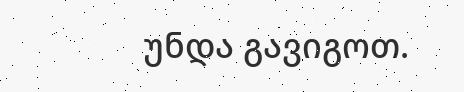უნდა გავიგოთ.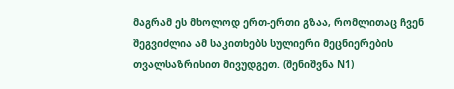მაგრამ ეს მხოლოდ ერთ-ერთი გზაა, რომლითაც ჩვენ შეგვიძლია ამ საკითხებს სულიერი მეცნიერების თვალსაზრისით მივუდგეთ. (შენიშვნა N1)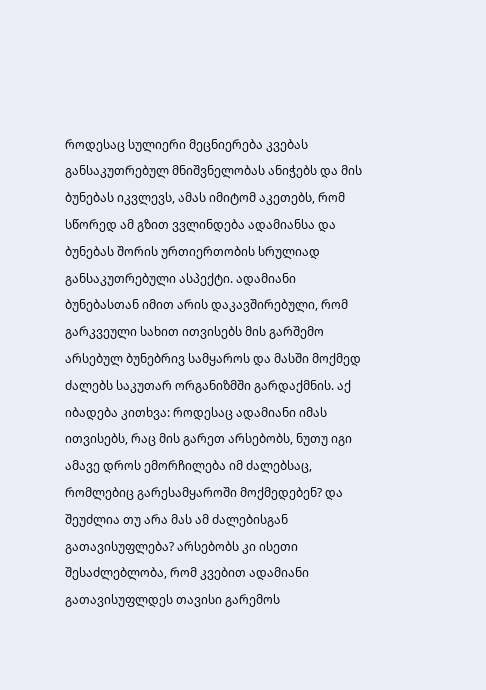როდესაც სულიერი მეცნიერება კვებას განსაკუთრებულ მნიშვნელობას ანიჭებს და მის ბუნებას იკვლევს, ამას იმიტომ აკეთებს, რომ სწორედ ამ გზით ვვლინდება ადამიანსა და ბუნებას შორის ურთიერთობის სრულიად განსაკუთრებული ასპექტი. ადამიანი ბუნებასთან იმით არის დაკავშირებული, რომ გარკვეული სახით ითვისებს მის გარშემო არსებულ ბუნებრივ სამყაროს და მასში მოქმედ ძალებს საკუთარ ორგანიზმში გარდაქმნის. აქ იბადება კითხვა: როდესაც ადამიანი იმას ითვისებს, რაც მის გარეთ არსებობს, ნუთუ იგი ამავე დროს ემორჩილება იმ ძალებსაც, რომლებიც გარესამყაროში მოქმედებენ? და შეუძლია თუ არა მას ამ ძალებისგან გათავისუფლება? არსებობს კი ისეთი შესაძლებლობა, რომ კვებით ადამიანი გათავისუფლდეს თავისი გარემოს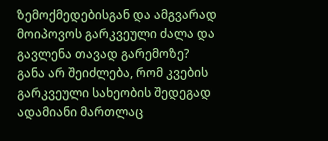ზემოქმედებისგან და ამგვარად მოიპოვოს გარკვეული ძალა და გავლენა თავად გარემოზე? განა არ შეიძლება, რომ კვების გარკვეული სახეობის შედეგად ადამიანი მართლაც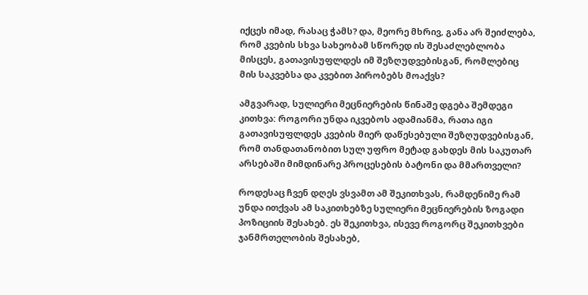იქცეს იმად, რასაც ჭამს? და, მეორე მხრივ, განა არ შეიძლება, რომ კვების სხვა სახეობამ სწორედ ის შესაძლებლობა მისცეს, გათავისუფლდეს იმ შეზღუდვებისგან, რომლებიც მის საკვებსა და კვებით პირობებს მოაქვს?

ამგვარად, სულიერი მეცნიერების წინაშე დგება შემდეგი კითხვა: როგორი უნდა იკვებოს ადამიანმა, რათა იგი გათავისუფლდეს კვების მიერ დაწესებული შეზღუდვებისგან, რომ თანდათანობით სულ უფრო მეტად გახდეს მის საკუთარ არსებაში მიმდინარე პროცესების ბატონი და მმართველი?

როდესაც ჩვენ დღეს ვსვამთ ამ შეკითხვას, რამდენიმე რამ უნდა ითქვას ამ საკითხებზე სულიერი მეცნიერების ზოგადი პოზიციის შესახებ. ეს შეკითხვა, ისევე როგორც შეკითხვები ჯანმრთელობის შესახებ,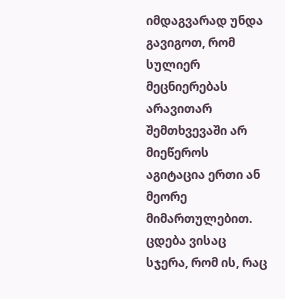იმდაგვარად უნდა გავიგოთ, რომ სულიერ მეცნიერებას არავითარ შემთხვევაში არ მიეწეროს აგიტაცია ერთი ან მეორე მიმართულებით. ცდება ვისაც სჯერა, რომ ის, რაც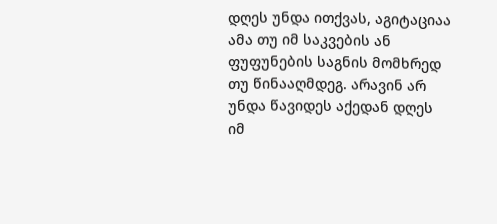დღეს უნდა ითქვას, აგიტაციაა ამა თუ იმ საკვების ან ფუფუნების საგნის მომხრედ თუ წინააღმდეგ. არავინ არ უნდა წავიდეს აქედან დღეს იმ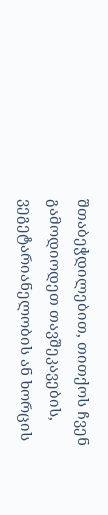შთაბეჭდილებით, თითქოს ჩვენ გამოდიოდეთ თავშეკავების, ვეგეტარიანელობის ან ხორცის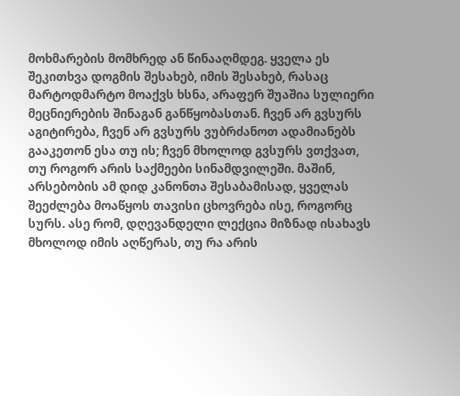მოხმარების მომხრედ ან წინააღმდეგ. ყველა ეს შეკითხვა დოგმის შესახებ, იმის შესახებ, რასაც მარტოდმარტო მოაქვს ხსნა, არაფერ შუაშია სულიერი მეცნიერების შინაგან განწყობასთან. ჩვენ არ გვსურს აგიტირება, ჩვენ არ გვსურს ვუბრძანოთ ადამიანებს გააკეთონ ესა თუ ის; ჩვენ მხოლოდ გვსურს ვთქვათ, თუ როგორ არის საქმეები სინამდვილეში. მაშინ, არსებობის ამ დიდ კანონთა შესაბამისად, ყველას შეეძლება მოაწყოს თავისი ცხოვრება ისე, როგორც სურს. ასე რომ, დღევანდელი ლექცია მიზნად ისახავს მხოლოდ იმის აღწერას, თუ რა არის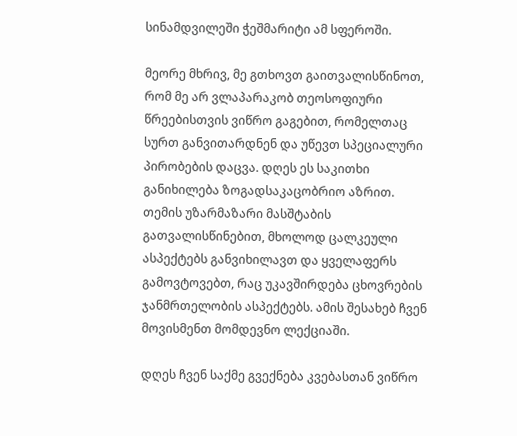სინამდვილეში ჭეშმარიტი ამ სფეროში.

მეორე მხრივ, მე გთხოვთ გაითვალისწინოთ, რომ მე არ ვლაპარაკობ თეოსოფიური წრეებისთვის ვიწრო გაგებით, რომელთაც სურთ განვითარდნენ და უწევთ სპეციალური პირობების დაცვა. დღეს ეს საკითხი განიხილება ზოგადსაკაცობრიო აზრით. თემის უზარმაზარი მასშტაბის გათვალისწინებით, მხოლოდ ცალკეული ასპექტებს განვიხილავთ და ყველაფერს გამოვტოვებთ, რაც უკავშირდება ცხოვრების ჯანმრთელობის ასპექტებს. ამის შესახებ ჩვენ მოვისმენთ მომდევნო ლექციაში.

დღეს ჩვენ საქმე გვექნება კვებასთან ვიწრო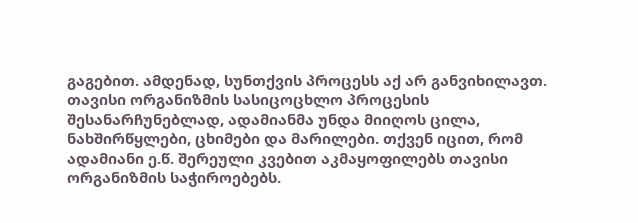გაგებით. ამდენად, სუნთქვის პროცესს აქ არ განვიხილავთ. თავისი ორგანიზმის სასიცოცხლო პროცესის შესანარჩუნებლად, ადამიანმა უნდა მიიღოს ცილა, ნახშირწყლები, ცხიმები და მარილები. თქვენ იცით, რომ ადამიანი ე.წ. შერეული კვებით აკმაყოფილებს თავისი ორგანიზმის საჭიროებებს.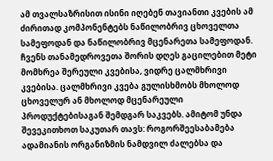ამ თვალსაზრისით ისინი იღებენ თავიანთი კვების ამ ძირითად კომპონენტებს ნაწილობრივ ცხოველთა სამეფოდან და ნაწილობრივ მცენარეთა სამეფოდან. ჩვენს თანამედროვეთა შორის დღეს გაცილებით მეტი მომხრეა შერეული კვებისა, ვიდრე ცალმხრივი კვებისა. ცალმხრივი კვება გულისხმობს მხოლოდ ცხოველურ ან მხოლოდ მცენარეული პროდუქტებისაგან შემდგარ საკვებს. ამიტომ უნდა შევეკითხოთ საკუთარ თავს: როგორშეესაბამება ადამიანის ორგანიზმის ნამდვილ ძალებსა და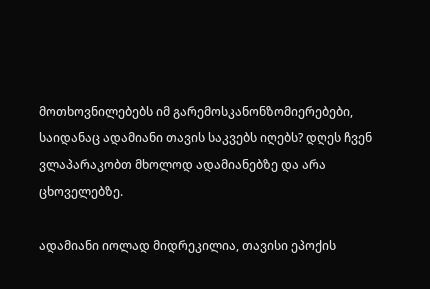მოთხოვნილებებს იმ გარემოსკანონზომიერებები, საიდანაც ადამიანი თავის საკვებს იღებს? დღეს ჩვენ ვლაპარაკობთ მხოლოდ ადამიანებზე და არა ცხოველებზე.

ადამიანი იოლად მიდრეკილია, თავისი ეპოქის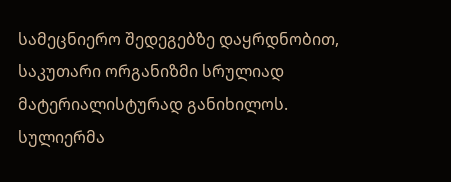სამეცნიერო შედეგებზე დაყრდნობით, საკუთარი ორგანიზმი სრულიად მატერიალისტურად განიხილოს. სულიერმა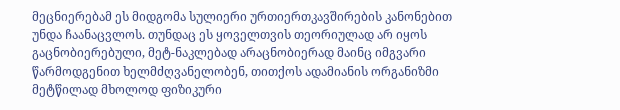მეცნიერებამ ეს მიდგომა სულიერი ურთიერთკავშირების კანონებით უნდა ჩაანაცვლოს. თუნდაც ეს ყოველთვის თეორიულად არ იყოს გაცნობიერებული, მეტ-ნაკლებად არაცნობიერად მაინც იმგვარი წარმოდგენით ხელმძღვანელობენ, თითქოს ადამიანის ორგანიზმი მეტწილად მხოლოდ ფიზიკური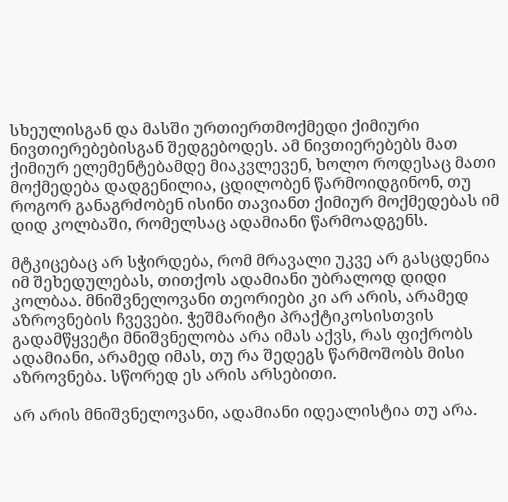სხეულისგან და მასში ურთიერთმოქმედი ქიმიური ნივთიერებებისგან შედგებოდეს. ამ ნივთიერებებს მათ ქიმიურ ელემენტებამდე მიაკვლევენ, ხოლო როდესაც მათი მოქმედება დადგენილია, ცდილობენ წარმოიდგინონ, თუ როგორ განაგრძობენ ისინი თავიანთ ქიმიურ მოქმედებას იმ დიდ კოლბაში, რომელსაც ადამიანი წარმოადგენს.

მტკიცებაც არ სჭირდება, რომ მრავალი უკვე არ გასცდენია იმ შეხედულებას, თითქოს ადამიანი უბრალოდ დიდი კოლბაა. მნიშვნელოვანი თეორიები კი არ არის, არამედ აზროვნების ჩვევები. ჭეშმარიტი პრაქტიკოსისთვის გადამწყვეტი მნიშვნელობა არა იმას აქვს, რას ფიქრობს ადამიანი, არამედ იმას, თუ რა შედეგს წარმოშობს მისი აზროვნება. სწორედ ეს არის არსებითი.

არ არის მნიშვნელოვანი, ადამიანი იდეალისტია თუ არა.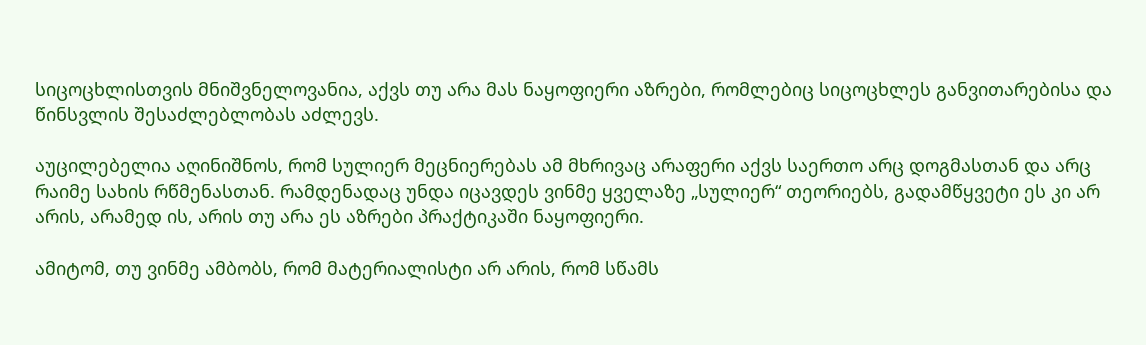სიცოცხლისთვის მნიშვნელოვანია, აქვს თუ არა მას ნაყოფიერი აზრები, რომლებიც სიცოცხლეს განვითარებისა და წინსვლის შესაძლებლობას აძლევს.

აუცილებელია აღინიშნოს, რომ სულიერ მეცნიერებას ამ მხრივაც არაფერი აქვს საერთო არც დოგმასთან და არც რაიმე სახის რწმენასთან. რამდენადაც უნდა იცავდეს ვინმე ყველაზე „სულიერ“ თეორიებს, გადამწყვეტი ეს კი არ არის, არამედ ის, არის თუ არა ეს აზრები პრაქტიკაში ნაყოფიერი.

ამიტომ, თუ ვინმე ამბობს, რომ მატერიალისტი არ არის, რომ სწამს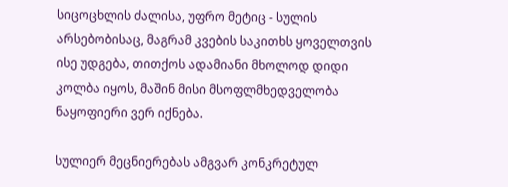სიცოცხლის ძალისა, უფრო მეტიც - სულის არსებობისაც, მაგრამ კვების საკითხს ყოველთვის ისე უდგება, თითქოს ადამიანი მხოლოდ დიდი კოლბა იყოს, მაშინ მისი მსოფლმხედველობა ნაყოფიერი ვერ იქნება.

სულიერ მეცნიერებას ამგვარ კონკრეტულ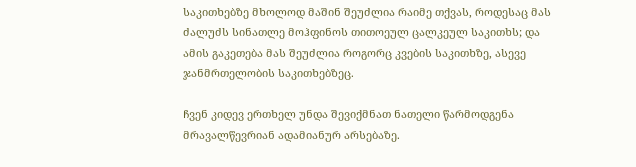საკითხებზე მხოლოდ მაშინ შეუძლია რაიმე თქვას, როდესაც მას ძალუძს სინათლე მოჰფინოს თითოეულ ცალკეულ საკითხს; და ამის გაკეთება მას შეუძლია როგორც კვების საკითხზე, ასევე ჯანმრთელობის საკითხებზეც.

ჩვენ კიდევ ერთხელ უნდა შევიქმნათ ნათელი წარმოდგენა მრავალწევრიან ადამიანურ არსებაზე.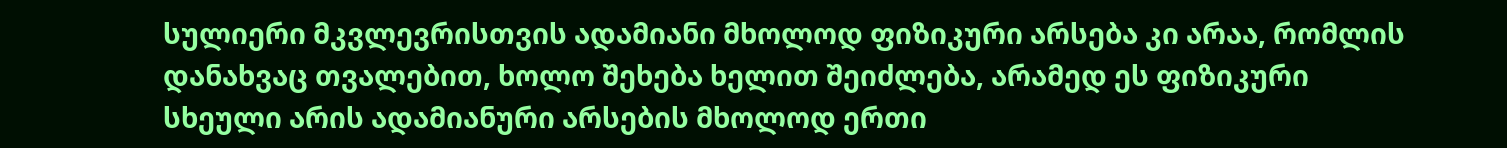სულიერი მკვლევრისთვის ადამიანი მხოლოდ ფიზიკური არსება კი არაა, რომლის დანახვაც თვალებით, ხოლო შეხება ხელით შეიძლება, არამედ ეს ფიზიკური სხეული არის ადამიანური არსების მხოლოდ ერთი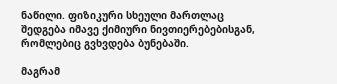ნაწილი. ფიზიკური სხეული მართლაც შედგება იმავე ქიმიური ნივთიერებებისგან, რომლებიც გვხვდება ბუნებაში.

მაგრამ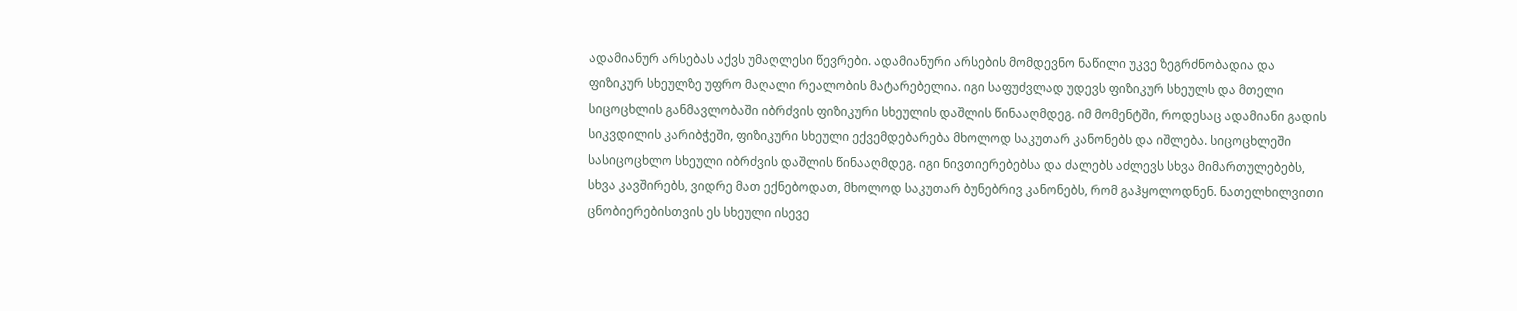ადამიანურ არსებას აქვს უმაღლესი წევრები. ადამიანური არსების მომდევნო ნაწილი უკვე ზეგრძნობადია და ფიზიკურ სხეულზე უფრო მაღალი რეალობის მატარებელია. იგი საფუძვლად უდევს ფიზიკურ სხეულს და მთელი სიცოცხლის განმავლობაში იბრძვის ფიზიკური სხეულის დაშლის წინააღმდეგ. იმ მომენტში, როდესაც ადამიანი გადის სიკვდილის კარიბჭეში, ფიზიკური სხეული ექვემდებარება მხოლოდ საკუთარ კანონებს და იშლება. სიცოცხლეში სასიცოცხლო სხეული იბრძვის დაშლის წინააღმდეგ. იგი ნივთიერებებსა და ძალებს აძლევს სხვა მიმართულებებს, სხვა კავშირებს, ვიდრე მათ ექნებოდათ, მხოლოდ საკუთარ ბუნებრივ კანონებს, რომ გაჰყოლოდნენ. ნათელხილვითი ცნობიერებისთვის ეს სხეული ისევე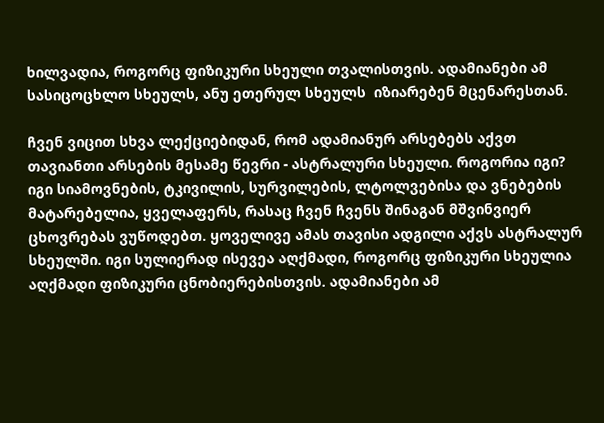ხილვადია, როგორც ფიზიკური სხეული თვალისთვის. ადამიანები ამ სასიცოცხლო სხეულს, ანუ ეთერულ სხეულს  იზიარებენ მცენარესთან.

ჩვენ ვიცით სხვა ლექციებიდან, რომ ადამიანურ არსებებს აქვთ თავიანთი არსების მესამე წევრი - ასტრალური სხეული. როგორია იგი? იგი სიამოვნების, ტკივილის, სურვილების, ლტოლვებისა და ვნებების მატარებელია, ყველაფერს, რასაც ჩვენ ჩვენს შინაგან მშვინვიერ ცხოვრებას ვუწოდებთ. ყოველივე ამას თავისი ადგილი აქვს ასტრალურ სხეულში. იგი სულიერად ისევეა აღქმადი, როგორც ფიზიკური სხეულია აღქმადი ფიზიკური ცნობიერებისთვის. ადამიანები ამ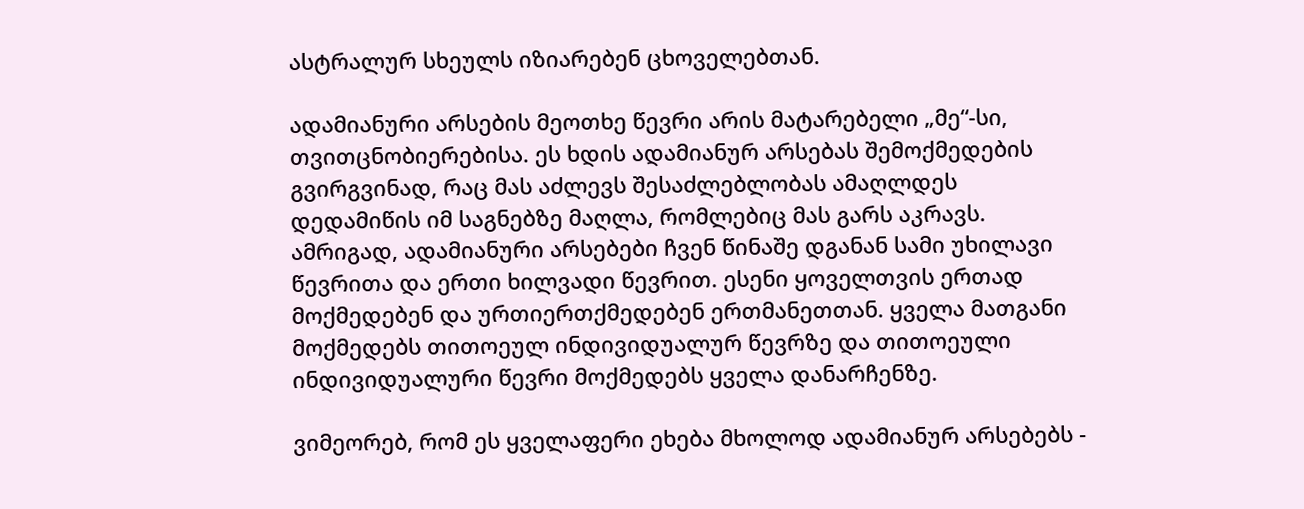ასტრალურ სხეულს იზიარებენ ცხოველებთან.

ადამიანური არსების მეოთხე წევრი არის მატარებელი „მე“-სი, თვითცნობიერებისა. ეს ხდის ადამიანურ არსებას შემოქმედების გვირგვინად, რაც მას აძლევს შესაძლებლობას ამაღლდეს დედამიწის იმ საგნებზე მაღლა, რომლებიც მას გარს აკრავს. ამრიგად, ადამიანური არსებები ჩვენ წინაშე დგანან სამი უხილავი წევრითა და ერთი ხილვადი წევრით. ესენი ყოველთვის ერთად მოქმედებენ და ურთიერთქმედებენ ერთმანეთთან. ყველა მათგანი მოქმედებს თითოეულ ინდივიდუალურ წევრზე და თითოეული ინდივიდუალური წევრი მოქმედებს ყველა დანარჩენზე.

ვიმეორებ, რომ ეს ყველაფერი ეხება მხოლოდ ადამიანურ არსებებს -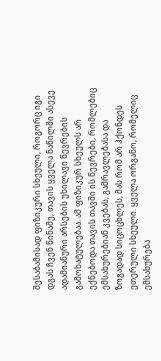შესაბამისად ფიზიკური სხეული, როგორც იგი დგას ჩვენ წინაშე, თავის ყველა ნაწილში ასევე ადამიანური არსების უხილავი წევრების გამოხატულებაა. ამ ფიზიკურ სხეულს არ ექნებოდა თავის თავში ის წევრები, რომლებიც ემსახურებიან კვებას, გამრავლებასა და ზოგადად სიცოცხლეს, მას რომ არ ჰქონდეს ეთერული სხეული. ყველა ორგანო, რომელიც ემსახურება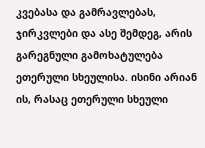კვებასა და გამრავლებას, ჯირკვლები და ასე შემდეგ, არის გარეგნული გამოხატულება ეთერული სხეულისა. ისინი არიან ის, რასაც ეთერული სხეული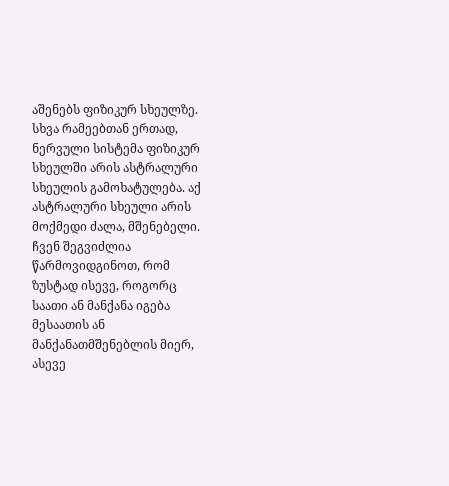აშენებს ფიზიკურ სხეულზე. სხვა რამეებთან ერთად, ნერვული სისტემა ფიზიკურ სხეულში არის ასტრალური სხეულის გამოხატულება. აქ ასტრალური სხეული არის მოქმედი ძალა, მშენებელი. ჩვენ შეგვიძლია წარმოვიდგინოთ, რომ ზუსტად ისევე, როგორც საათი ან მანქანა იგება მესაათის ან მანქანათმშენებლის მიერ, ასევე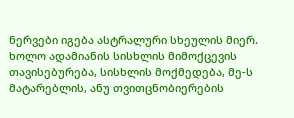ნერვები იგება ასტრალური სხეულის მიერ. ხოლო ადამიანის სისხლის მიმოქცევის თავისებურება, სისხლის მოქმედება, მე-ს მატარებლის, ანუ თვითცნობიერების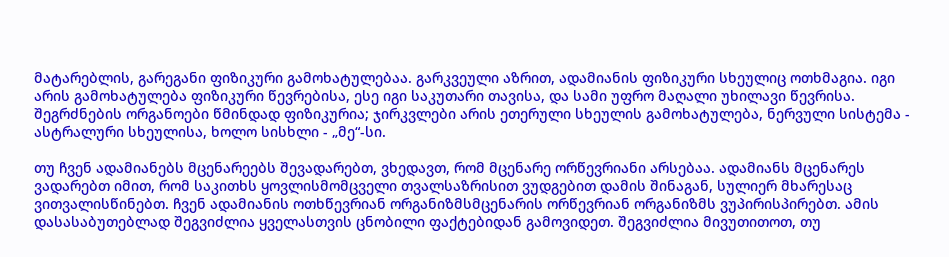მატარებლის, გარეგანი ფიზიკური გამოხატულებაა. გარკვეული აზრით, ადამიანის ფიზიკური სხეულიც ოთხმაგია. იგი არის გამოხატულება ფიზიკური წევრებისა, ესე იგი საკუთარი თავისა, და სამი უფრო მაღალი უხილავი წევრისა. შეგრძნების ორგანოები წმინდად ფიზიკურია; ჯირკვლები არის ეთერული სხეულის გამოხატულება, ნერვული სისტემა - ასტრალური სხეულისა, ხოლო სისხლი - „მე“-სი.

თუ ჩვენ ადამიანებს მცენარეებს შევადარებთ, ვხედავთ, რომ მცენარე ორწევრიანი არსებაა. ადამიანს მცენარეს ვადარებთ იმით, რომ საკითხს ყოვლისმომცველი თვალსაზრისით ვუდგებით დამის შინაგან, სულიერ მხარესაც ვითვალისწინებთ. ჩვენ ადამიანის ოთხწევრიან ორგანიზმსმცენარის ორწევრიან ორგანიზმს ვუპირისპირებთ. ამის დასასაბუთებლად შეგვიძლია ყველასთვის ცნობილი ფაქტებიდან გამოვიდეთ. შეგვიძლია მივუთითოთ, თუ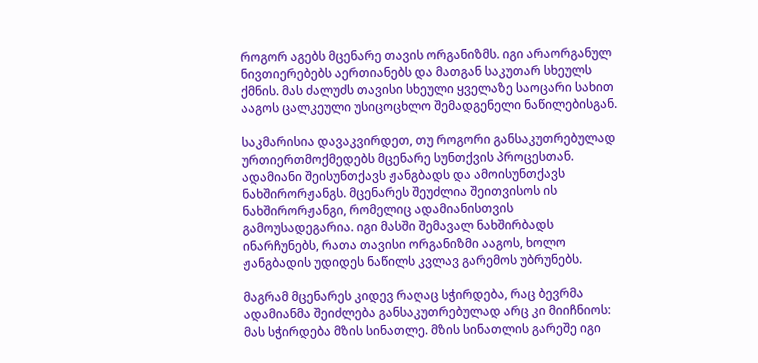როგორ აგებს მცენარე თავის ორგანიზმს. იგი არაორგანულ ნივთიერებებს აერთიანებს და მათგან საკუთარ სხეულს ქმნის. მას ძალუძს თავისი სხეული ყველაზე საოცარი სახით ააგოს ცალკეული უსიცოცხლო შემადგენელი ნაწილებისგან.

საკმარისია დავაკვირდეთ, თუ როგორი განსაკუთრებულად ურთიერთმოქმედებს მცენარე სუნთქვის პროცესთან. ადამიანი შეისუნთქავს ჟანგბადს და ამოისუნთქავს ნახშირორჟანგს. მცენარეს შეუძლია შეითვისოს ის ნახშირორჟანგი, რომელიც ადამიანისთვის გამოუსადეგარია. იგი მასში შემავალ ნახშირბადს ინარჩუნებს, რათა თავისი ორგანიზმი ააგოს, ხოლო ჟანგბადის უდიდეს ნაწილს კვლავ გარემოს უბრუნებს.

მაგრამ მცენარეს კიდევ რაღაც სჭირდება, რაც ბევრმა ადამიანმა შეიძლება განსაკუთრებულად არც კი მიიჩნიოს: მას სჭირდება მზის სინათლე. მზის სინათლის გარეშე იგი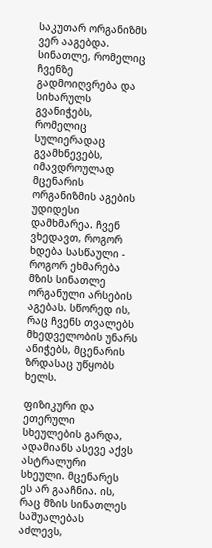საკუთარ ორგანიზმს ვერ ააგებდა. სინათლე, რომელიც ჩვენზე გადმოიღვრება და სიხარულს გვანიჭებს, რომელიც სულიერადაც გვამხნევებს, იმავდროულად მცენარის ორგანიზმის აგების უდიდესი დამხმარეა. ჩვენ ვხედავთ, როგორ ხდება სასწაული - როგორ ეხმარება მზის სინათლე ორგანული არსების აგებას. სწორედ ის, რაც ჩვენს თვალებს მხედველობის უნარს ანიჭებს, მცენარის ზრდასაც უწყობს ხელს.

ფიზიკური და ეთერული სხეულების გარდა, ადამიანს ასევე აქვს ასტრალური სხეული. მცენარეს ეს არ გააჩნია. ის, რაც მზის სინათლეს საშუალებას აძლევს,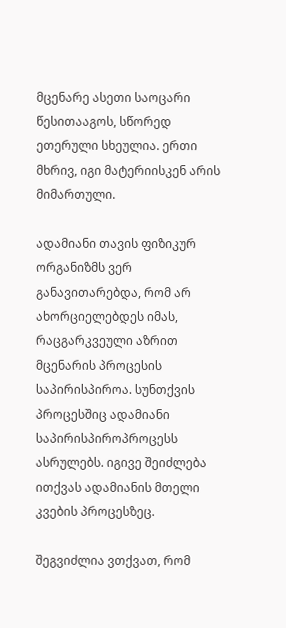მცენარე ასეთი საოცარი წესითააგოს, სწორედ ეთერული სხეულია. ერთი მხრივ, იგი მატერიისკენ არის მიმართული.

ადამიანი თავის ფიზიკურ ორგანიზმს ვერ განავითარებდა, რომ არ ახორციელებდეს იმას, რაცგარკვეული აზრით მცენარის პროცესის საპირისპიროა. სუნთქვის პროცესშიც ადამიანი საპირისპიროპროცესს ასრულებს. იგივე შეიძლება ითქვას ადამიანის მთელი კვების პროცესზეც.

შეგვიძლია ვთქვათ, რომ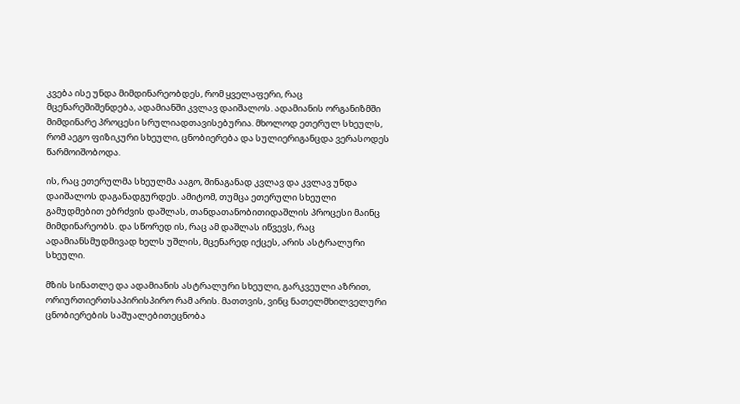კვება ისე უნდა მიმდინარეობდეს, რომ ყველაფერი, რაც მცენარეშიშენდება, ადამიანში კვლავ დაიშალოს. ადამიანის ორგანიზმში მიმდინარე პროცესი სრულიადთავისებურია. მხოლოდ ეთერულ სხეულს, რომ აეგო ფიზიკური სხეული, ცნობიერება და სულიერიგანცდა ვერასოდეს წარმოიშობოდა.

ის, რაც ეთერულმა სხეულმა ააგო, შინაგანად კვლავ და კვლავ უნდა დაიშალოს დაგანადგურდეს. ამიტომ, თუმცა ეთერული სხეული გამუდმებით ებრძვის დაშლას, თანდათანობითიდაშლის პროცესი მაინც მიმდინარეობს. და სწორედ ის, რაც ამ დაშლას იწვევს, რაც ადამიანსმუდმივად ხელს უშლის, მცენარედ იქცეს, არის ასტრალური სხეული.

მზის სინათლე და ადამიანის ასტრალური სხეული, გარკვეული აზრით, ორიურთიერთსაპირისპირო რამ არის. მათთვის, ვინც ნათელმხილველური ცნობიერების საშუალებითეცნობა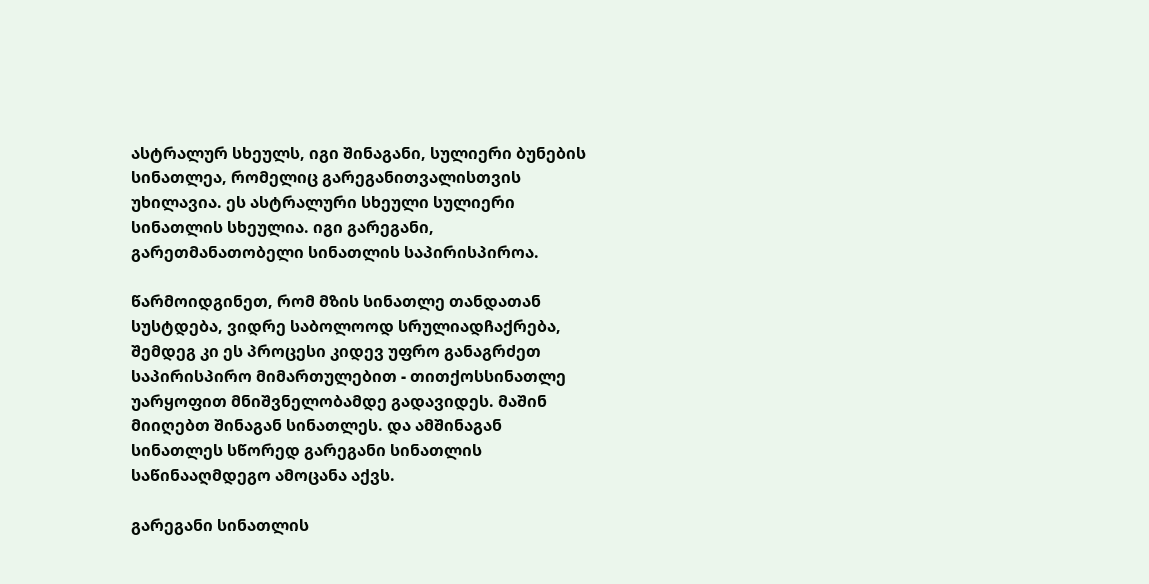ასტრალურ სხეულს, იგი შინაგანი, სულიერი ბუნების სინათლეა, რომელიც გარეგანითვალისთვის უხილავია. ეს ასტრალური სხეული სულიერი სინათლის სხეულია. იგი გარეგანი, გარეთმანათობელი სინათლის საპირისპიროა.

წარმოიდგინეთ, რომ მზის სინათლე თანდათან სუსტდება, ვიდრე საბოლოოდ სრულიადჩაქრება, შემდეგ კი ეს პროცესი კიდევ უფრო განაგრძეთ საპირისპირო მიმართულებით - თითქოსსინათლე უარყოფით მნიშვნელობამდე გადავიდეს. მაშინ მიიღებთ შინაგან სინათლეს. და ამშინაგან სინათლეს სწორედ გარეგანი სინათლის საწინააღმდეგო ამოცანა აქვს.

გარეგანი სინათლის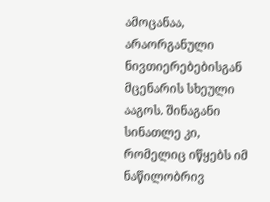ამოცანაა, არაორგანული ნივთიერებებისგან მცენარის სხეული ააგოს. შინაგანი სინათლე კი, რომელიც იწყებს იმ ნაწილობრივ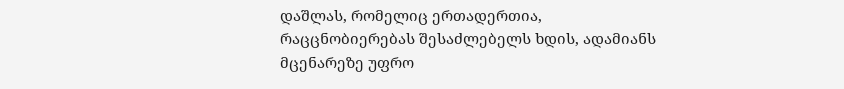დაშლას, რომელიც ერთადერთია, რაცცნობიერებას შესაძლებელს ხდის, ადამიანს მცენარეზე უფრო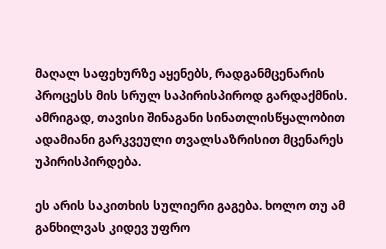მაღალ საფეხურზე აყენებს, რადგანმცენარის პროცესს მის სრულ საპირისპიროდ გარდაქმნის. ამრიგად, თავისი შინაგანი სინათლისწყალობით ადამიანი გარკვეული თვალსაზრისით მცენარეს უპირისპირდება.

ეს არის საკითხის სულიერი გაგება. ხოლო თუ ამ განხილვას კიდევ უფრო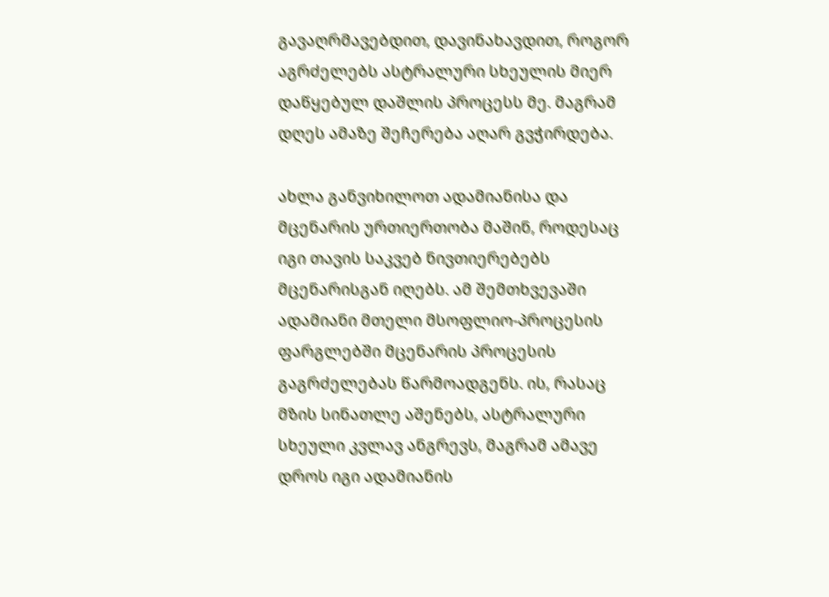გავაღრმავებდით, დავინახავდით, როგორ აგრძელებს ასტრალური სხეულის მიერ დაწყებულ დაშლის პროცესს მე. მაგრამ დღეს ამაზე შეჩერება აღარ გვჭირდება.

ახლა განვიხილოთ ადამიანისა და მცენარის ურთიერთობა მაშინ, როდესაც იგი თავის საკვებ ნივთიერებებს მცენარისგან იღებს. ამ შემთხვევაში ადამიანი მთელი მსოფლიო-პროცესის ფარგლებში მცენარის პროცესის გაგრძელებას წარმოადგენს. ის, რასაც მზის სინათლე აშენებს, ასტრალური სხეული კვლავ ანგრევს, მაგრამ ამავე დროს იგი ადამიანის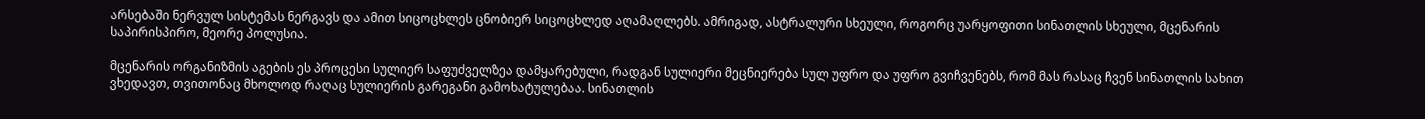არსებაში ნერვულ სისტემას ნერგავს და ამით სიცოცხლეს ცნობიერ სიცოცხლედ აღამაღლებს. ამრიგად, ასტრალური სხეული, როგორც უარყოფითი სინათლის სხეული, მცენარის საპირისპირო, მეორე პოლუსია.

მცენარის ორგანიზმის აგების ეს პროცესი სულიერ საფუძველზეა დამყარებული, რადგან სულიერი მეცნიერება სულ უფრო და უფრო გვიჩვენებს, რომ მას რასაც ჩვენ სინათლის სახით ვხედავთ, თვითონაც მხოლოდ რაღაც სულიერის გარეგანი გამოხატულებაა. სინათლის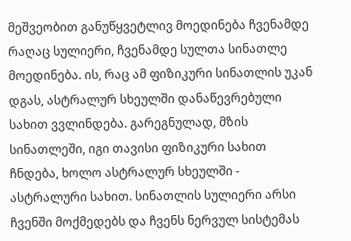მეშვეობით განუწყვეტლივ მოედინება ჩვენამდე რაღაც სულიერი, ჩვენამდე სულთა სინათლე მოედინება. ის, რაც ამ ფიზიკური სინათლის უკან დგას, ასტრალურ სხეულში დანაწევრებული სახით ვვლინდება. გარეგნულად, მზის სინათლეში, იგი თავისი ფიზიკური სახით ჩნდება, ხოლო ასტრალურ სხეულში - ასტრალური სახით. სინათლის სულიერი არსი ჩვენში მოქმედებს და ჩვენს ნერვულ სისტემას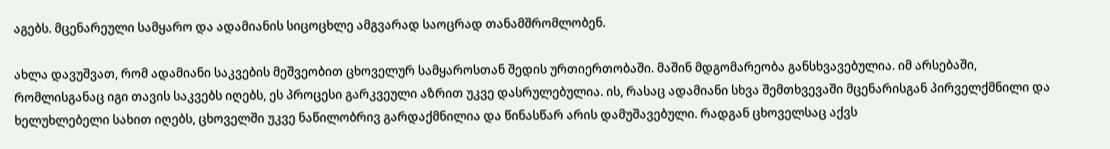აგებს. მცენარეული სამყარო და ადამიანის სიცოცხლე ამგვარად საოცრად თანამშრომლობენ.

ახლა დავუშვათ, რომ ადამიანი საკვების მეშვეობით ცხოველურ სამყაროსთან შედის ურთიერთობაში. მაშინ მდგომარეობა განსხვავებულია. იმ არსებაში, რომლისგანაც იგი თავის საკვებს იღებს, ეს პროცესი გარკვეული აზრით უკვე დასრულებულია. ის, რასაც ადამიანი სხვა შემთხვევაში მცენარისგან პირველქმნილი და ხელუხლებელი სახით იღებს, ცხოველში უკვე ნაწილობრივ გარდაქმნილია და წინასწარ არის დამუშავებული. რადგან ცხოველსაც აქვს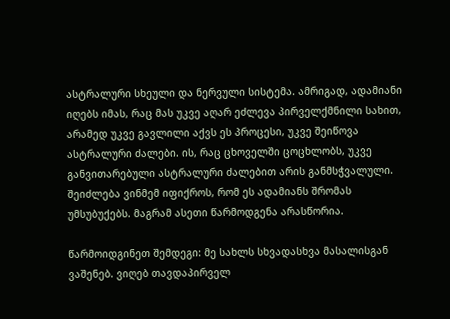ასტრალური სხეული და ნერვული სისტემა. ამრიგად, ადამიანი იღებს იმას, რაც მას უკვე აღარ ეძლევა პირველქმნილი სახით, არამედ უკვე გავლილი აქვს ეს პროცესი, უკვე შეიწოვა ასტრალური ძალები. ის, რაც ცხოველში ცოცხლობს, უკვე განვითარებული ასტრალური ძალებით არის განმსჭვალული. შეიძლება ვინმემ იფიქროს, რომ ეს ადამიანს შრომას უმსუბუქებს. მაგრამ ასეთი წარმოდგენა არასწორია.

წარმოიდგინეთ შემდეგი: მე სახლს სხვადასხვა მასალისგან ვაშენებ. ვიღებ თავდაპირველ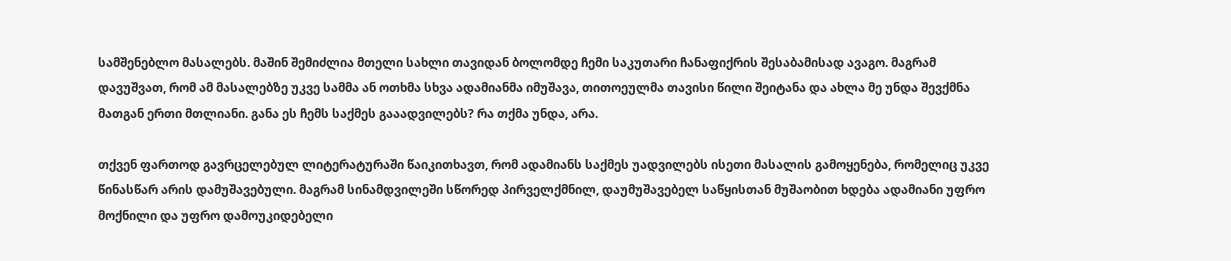სამშენებლო მასალებს. მაშინ შემიძლია მთელი სახლი თავიდან ბოლომდე ჩემი საკუთარი ჩანაფიქრის შესაბამისად ავაგო. მაგრამ დავუშვათ, რომ ამ მასალებზე უკვე სამმა ან ოთხმა სხვა ადამიანმა იმუშავა, თითოეულმა თავისი წილი შეიტანა და ახლა მე უნდა შევქმნა მათგან ერთი მთლიანი. განა ეს ჩემს საქმეს გააადვილებს? რა თქმა უნდა, არა.

თქვენ ფართოდ გავრცელებულ ლიტერატურაში წაიკითხავთ, რომ ადამიანს საქმეს უადვილებს ისეთი მასალის გამოყენება, რომელიც უკვე წინასწარ არის დამუშავებული. მაგრამ სინამდვილეში სწორედ პირველქმნილ, დაუმუშავებელ საწყისთან მუშაობით ხდება ადამიანი უფრო მოქნილი და უფრო დამოუკიდებელი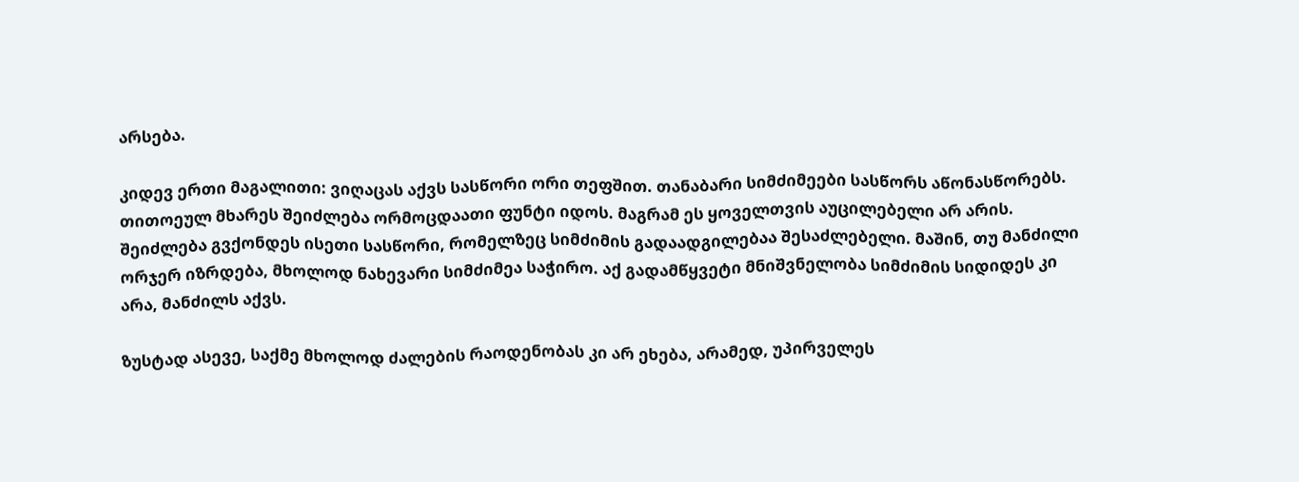არსება.

კიდევ ერთი მაგალითი: ვიღაცას აქვს სასწორი ორი თეფშით. თანაბარი სიმძიმეები სასწორს აწონასწორებს. თითოეულ მხარეს შეიძლება ორმოცდაათი ფუნტი იდოს. მაგრამ ეს ყოველთვის აუცილებელი არ არის. შეიძლება გვქონდეს ისეთი სასწორი, რომელზეც სიმძიმის გადაადგილებაა შესაძლებელი. მაშინ, თუ მანძილი ორჯერ იზრდება, მხოლოდ ნახევარი სიმძიმეა საჭირო. აქ გადამწყვეტი მნიშვნელობა სიმძიმის სიდიდეს კი არა, მანძილს აქვს.

ზუსტად ასევე, საქმე მხოლოდ ძალების რაოდენობას კი არ ეხება, არამედ, უპირველეს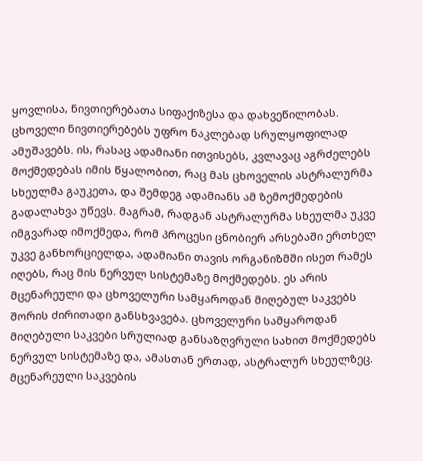ყოვლისა, ნივთიერებათა სიფაქიზესა და დახვეწილობას. ცხოველი ნივთიერებებს უფრო ნაკლებად სრულყოფილად ამუშავებს. ის, რასაც ადამიანი ითვისებს, კვლავაც აგრძელებს მოქმედებას იმის წყალობით, რაც მას ცხოველის ასტრალურმა სხეულმა გაუკეთა, და შემდეგ ადამიანს ამ ზემოქმედების გადალახვა უწევს. მაგრამ, რადგან ასტრალურმა სხეულმა უკვე იმგვარად იმოქმედა, რომ პროცესი ცნობიერ არსებაში ერთხელ უკვე განხორციელდა, ადამიანი თავის ორგანიზმში ისეთ რამეს იღებს, რაც მის ნერვულ სისტემაზე მოქმედებს. ეს არის მცენარეული და ცხოველური სამყაროდან მიღებულ საკვებს შორის ძირითადი განსხვავება. ცხოველური სამყაროდან მიღებული საკვები სრულიად განსაზღვრული სახით მოქმედებს ნერვულ სისტემაზე და, ამასთან ერთად, ასტრალურ სხეულზეც. მცენარეული საკვების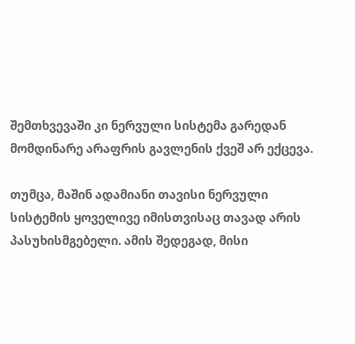შემთხვევაში კი ნერვული სისტემა გარედან მომდინარე არაფრის გავლენის ქვეშ არ ექცევა.

თუმცა, მაშინ ადამიანი თავისი ნერვული სისტემის ყოველივე იმისთვისაც თავად არის პასუხისმგებელი. ამის შედეგად, მისი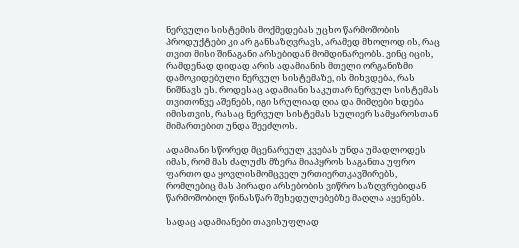ნერვული სისტემის მოქმედებას უცხო წარმოშობის პროდუქტები კი არ განსაზღვრავს, არამედ მხოლოდ ის, რაც თვით მისი შინაგანი არსებიდან მომდინარეობს. ვინც იცის, რამდენად დიდად არის ადამიანის მთელი ორგანიზმი დამოკიდებული ნერვულ სისტემაზე, ის მიხვდება, რას ნიშნავს ეს. როდესაც ადამიანი საკუთარ ნერვულ სისტემას თვითონვე აშენებს, იგი სრულიად ღია და მიმღები ხდება იმისთვის, რასაც ნერვულ სისტემას სულიერ სამყაროსთან მიმართებით უნდა შეეძლოს.

ადამიანი სწორედ მცენარეულ კვებას უნდა უმადლოდეს იმას, რომ მას ძალუძს მზერა მიაპყროს საგანთა უფრო ფართო და ყოვლისმომცველ ურთიერთკავშირებს, რომლებიც მას პირადი არსებობის ვიწრო საზღვრებიდან წარმოშობილ წინასწარ შეხედულებებზე მაღლა აყენებს.

სადაც ადამიანები თავისუფლად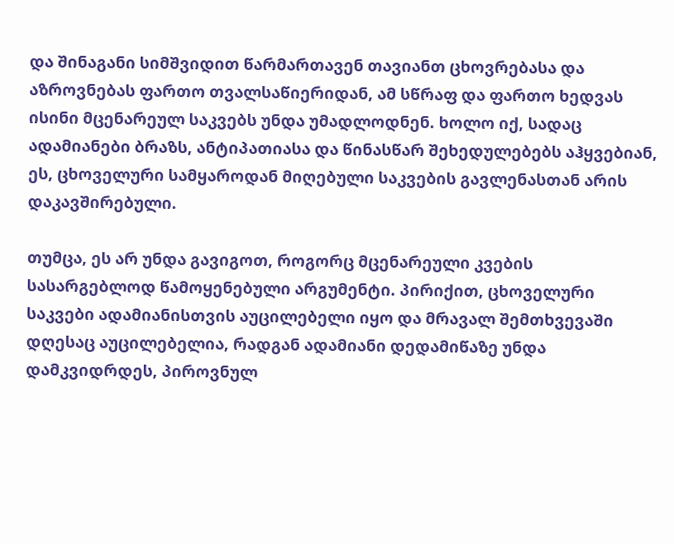და შინაგანი სიმშვიდით წარმართავენ თავიანთ ცხოვრებასა და აზროვნებას ფართო თვალსაწიერიდან, ამ სწრაფ და ფართო ხედვას ისინი მცენარეულ საკვებს უნდა უმადლოდნენ. ხოლო იქ, სადაც ადამიანები ბრაზს, ანტიპათიასა და წინასწარ შეხედულებებს აჰყვებიან, ეს, ცხოველური სამყაროდან მიღებული საკვების გავლენასთან არის დაკავშირებული.

თუმცა, ეს არ უნდა გავიგოთ, როგორც მცენარეული კვების სასარგებლოდ წამოყენებული არგუმენტი. პირიქით, ცხოველური საკვები ადამიანისთვის აუცილებელი იყო და მრავალ შემთხვევაში დღესაც აუცილებელია, რადგან ადამიანი დედამიწაზე უნდა დამკვიდრდეს, პიროვნულ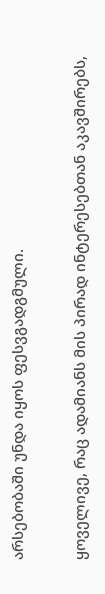არსებობაში უნდა იყოს ფესვგადგმული.

ყოველივე, რაც ადამიანს მის პირად ინტერესებთან აკავშირებს,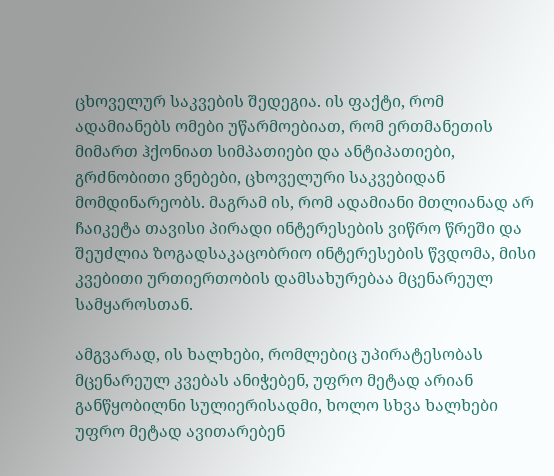ცხოველურ საკვების შედეგია. ის ფაქტი, რომ ადამიანებს ომები უწარმოებიათ, რომ ერთმანეთის მიმართ ჰქონიათ სიმპათიები და ანტიპათიები, გრძნობითი ვნებები, ცხოველური საკვებიდან მომდინარეობს. მაგრამ ის, რომ ადამიანი მთლიანად არ ჩაიკეტა თავისი პირადი ინტერესების ვიწრო წრეში და შეუძლია ზოგადსაკაცობრიო ინტერესების წვდომა, მისი კვებითი ურთიერთობის დამსახურებაა მცენარეულ სამყაროსთან.

ამგვარად, ის ხალხები, რომლებიც უპირატესობას მცენარეულ კვებას ანიჭებენ, უფრო მეტად არიან განწყობილნი სულიერისადმი, ხოლო სხვა ხალხები უფრო მეტად ავითარებენ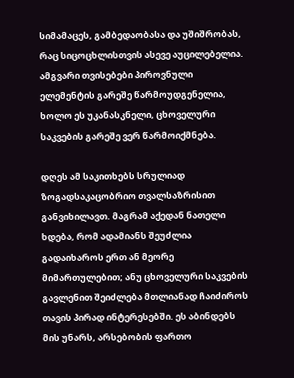სიმამაცეს, გამბედაობასა და უშიშრობას, რაც სიცოცხლისთვის ასევე აუცილებელია. ამგვარი თვისებები პიროვნული ელემენტის გარეშე წარმოუდგენელია, ხოლო ეს უკანასკნელი, ცხოველური საკვების გარეშე ვერ წარმოიქმნება.

დღეს ამ საკითხებს სრულიად ზოგადსაკაცობრიო თვალსაზრისით განვიხილავთ. მაგრამ აქედან ნათელი ხდება, რომ ადამიანს შეუძლია გადაიხაროს ერთ ან მეორე მიმართულებით; ანუ ცხოველური საკვების გავლენით შეიძლება მთლიანად ჩაიძიროს თავის პირად ინტერესებში. ეს აბინდებს მის უნარს, არსებობის ფართო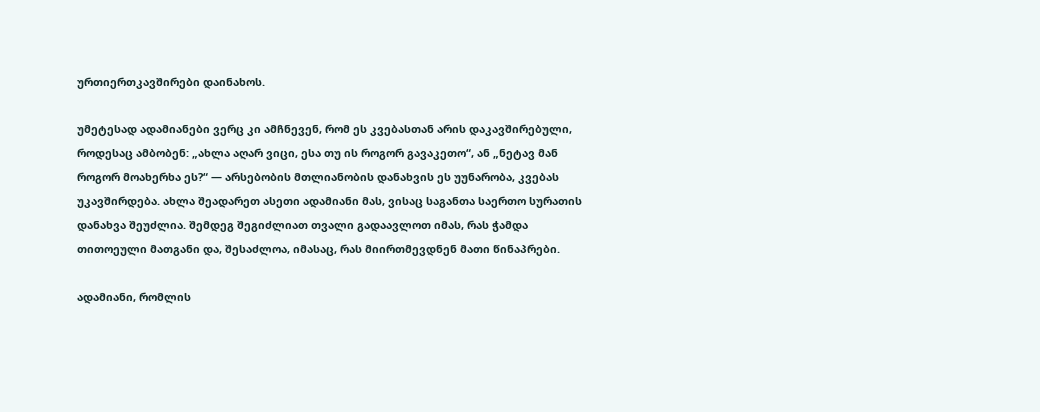ურთიერთკავშირები დაინახოს.

უმეტესად ადამიანები ვერც კი ამჩნევენ, რომ ეს კვებასთან არის დაკავშირებული, როდესაც ამბობენ: „ახლა აღარ ვიცი, ესა თუ ის როგორ გავაკეთო“, ან „ნეტავ მან როგორ მოახერხა ეს?“ — არსებობის მთლიანობის დანახვის ეს უუნარობა, კვებას უკავშირდება. ახლა შეადარეთ ასეთი ადამიანი მას, ვისაც საგანთა საერთო სურათის დანახვა შეუძლია. შემდეგ შეგიძლიათ თვალი გადაავლოთ იმას, რას ჭამდა თითოეული მათგანი და, შესაძლოა, იმასაც, რას მიირთმევდნენ მათი წინაპრები.

ადამიანი, რომლის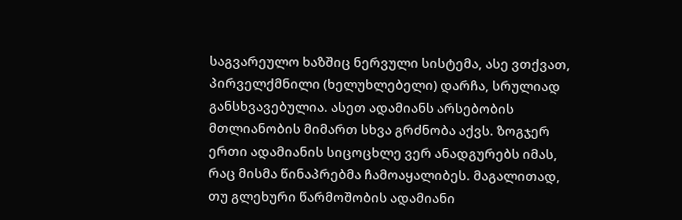საგვარეულო ხაზშიც ნერვული სისტემა, ასე ვთქვათ, პირველქმნილი (ხელუხლებელი) დარჩა, სრულიად განსხვავებულია. ასეთ ადამიანს არსებობის მთლიანობის მიმართ სხვა გრძნობა აქვს. ზოგჯერ ერთი ადამიანის სიცოცხლე ვერ ანადგურებს იმას, რაც მისმა წინაპრებმა ჩამოაყალიბეს. მაგალითად, თუ გლეხური წარმოშობის ადამიანი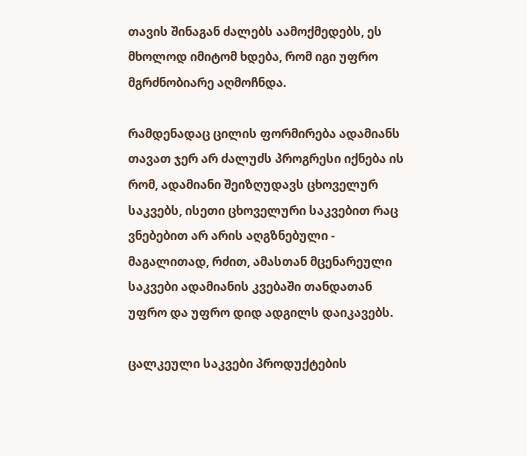თავის შინაგან ძალებს აამოქმედებს, ეს მხოლოდ იმიტომ ხდება, რომ იგი უფრო მგრძნობიარე აღმოჩნდა.

რამდენადაც ცილის ფორმირება ადამიანს თავათ ჯერ არ ძალუძს პროგრესი იქნება ის რომ, ადამიანი შეიზღუდავს ცხოველურ საკვებს, ისეთი ცხოველური საკვებით რაც ვნებებით არ არის აღგზნებული - მაგალითად, რძით, ამასთან მცენარეული საკვები ადამიანის კვებაში თანდათან უფრო და უფრო დიდ ადგილს დაიკავებს.

ცალკეული საკვები პროდუქტების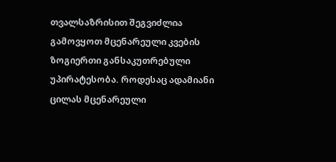თვალსაზრისით შეგვიძლია გამოვყოთ მცენარეული კვების ზოგიერთი განსაკუთრებული უპირატესობა. როდესაც ადამიანი ცილას მცენარეული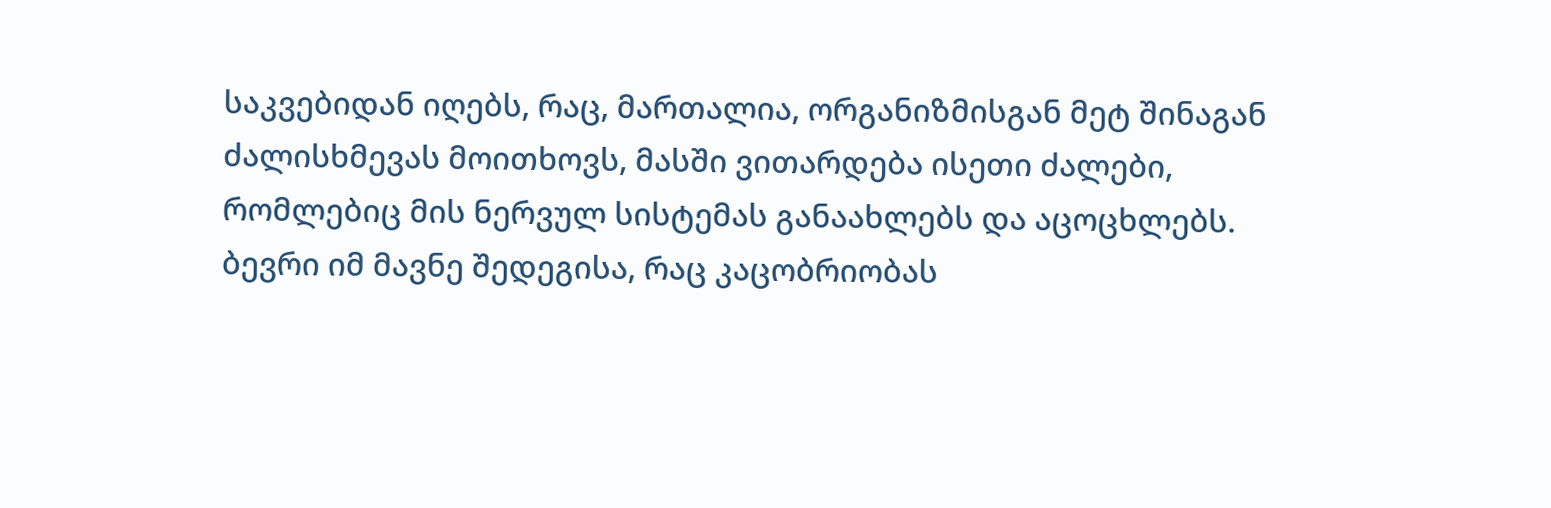საკვებიდან იღებს, რაც, მართალია, ორგანიზმისგან მეტ შინაგან ძალისხმევას მოითხოვს, მასში ვითარდება ისეთი ძალები, რომლებიც მის ნერვულ სისტემას განაახლებს და აცოცხლებს. ბევრი იმ მავნე შედეგისა, რაც კაცობრიობას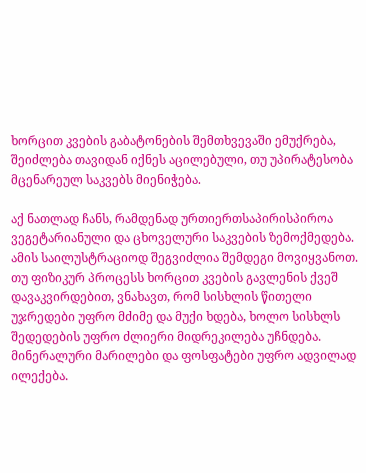ხორცით კვების გაბატონების შემთხვევაში ემუქრება, შეიძლება თავიდან იქნეს აცილებული, თუ უპირატესობა მცენარეულ საკვებს მიენიჭება.

აქ ნათლად ჩანს, რამდენად ურთიერთსაპირისპიროა ვეგეტარიანული და ცხოველური საკვების ზემოქმედება. ამის საილუსტრაციოდ შეგვიძლია შემდეგი მოვიყვანოთ. თუ ფიზიკურ პროცესს ხორცით კვების გავლენის ქვეშ დავაკვირდებით, ვნახავთ, რომ სისხლის წითელი უჯრედები უფრო მძიმე და მუქი ხდება, ხოლო სისხლს შედედების უფრო ძლიერი მიდრეკილება უჩნდება. მინერალური მარილები და ფოსფატები უფრო ადვილად ილექება.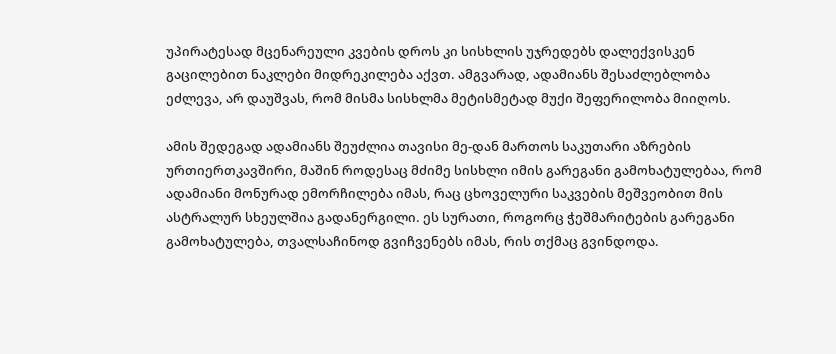უპირატესად მცენარეული კვების დროს კი სისხლის უჯრედებს დალექვისკენ გაცილებით ნაკლები მიდრეკილება აქვთ. ამგვარად, ადამიანს შესაძლებლობა ეძლევა, არ დაუშვას, რომ მისმა სისხლმა მეტისმეტად მუქი შეფერილობა მიიღოს.

ამის შედეგად ადამიანს შეუძლია თავისი მე-დან მართოს საკუთარი აზრების ურთიერთკავშირი, მაშინ როდესაც მძიმე სისხლი იმის გარეგანი გამოხატულებაა, რომ ადამიანი მონურად ემორჩილება იმას, რაც ცხოველური საკვების მეშვეობით მის ასტრალურ სხეულშია გადანერგილი. ეს სურათი, როგორც ჭეშმარიტების გარეგანი გამოხატულება, თვალსაჩინოდ გვიჩვენებს იმას, რის თქმაც გვინდოდა.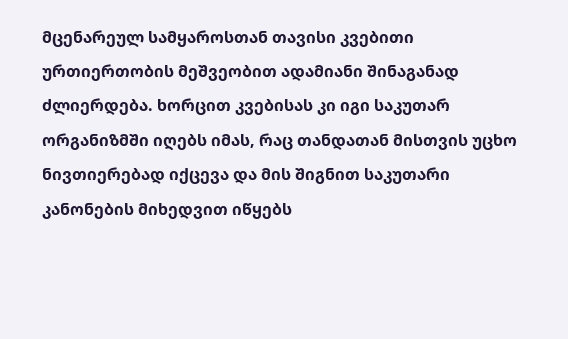მცენარეულ სამყაროსთან თავისი კვებითი ურთიერთობის მეშვეობით ადამიანი შინაგანად ძლიერდება. ხორცით კვებისას კი იგი საკუთარ ორგანიზმში იღებს იმას, რაც თანდათან მისთვის უცხო ნივთიერებად იქცევა და მის შიგნით საკუთარი კანონების მიხედვით იწყებს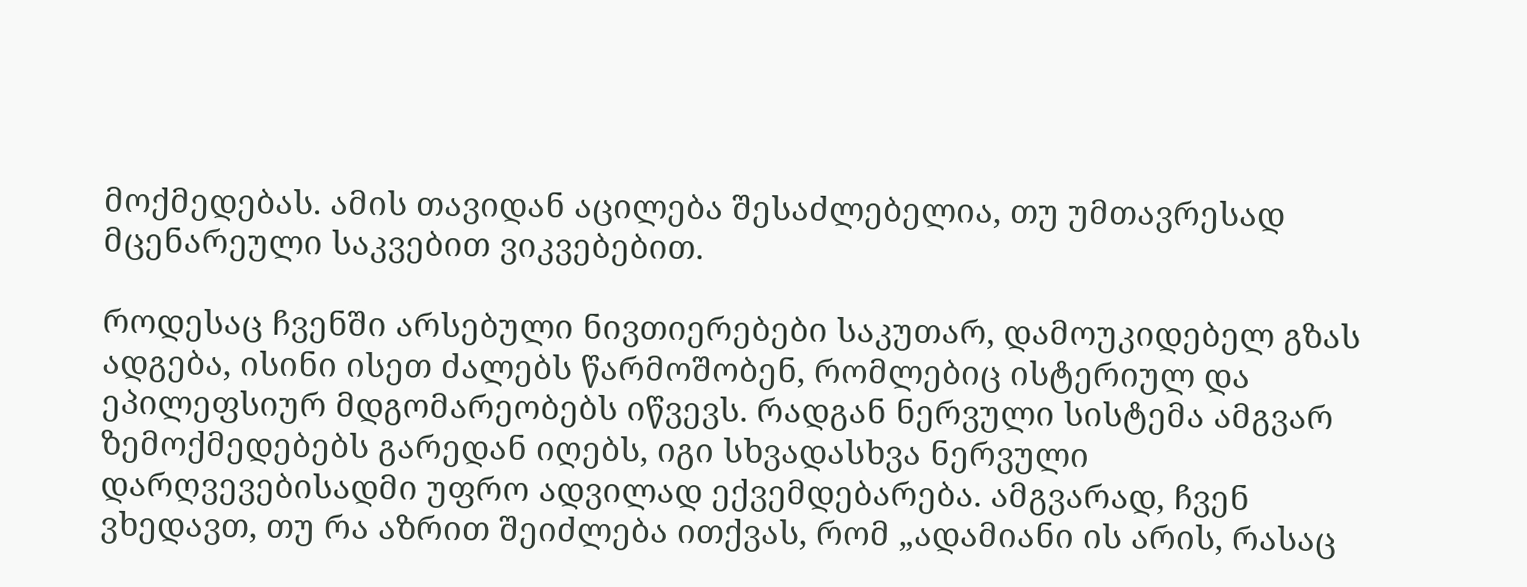მოქმედებას. ამის თავიდან აცილება შესაძლებელია, თუ უმთავრესად მცენარეული საკვებით ვიკვებებით.

როდესაც ჩვენში არსებული ნივთიერებები საკუთარ, დამოუკიდებელ გზას ადგება, ისინი ისეთ ძალებს წარმოშობენ, რომლებიც ისტერიულ და ეპილეფსიურ მდგომარეობებს იწვევს. რადგან ნერვული სისტემა ამგვარ ზემოქმედებებს გარედან იღებს, იგი სხვადასხვა ნერვული დარღვევებისადმი უფრო ადვილად ექვემდებარება. ამგვარად, ჩვენ ვხედავთ, თუ რა აზრით შეიძლება ითქვას, რომ „ადამიანი ის არის, რასაც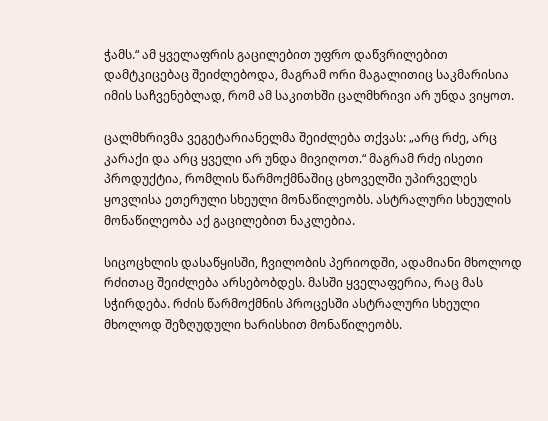ჭამს.“ ამ ყველაფრის გაცილებით უფრო დაწვრილებით დამტკიცებაც შეიძლებოდა, მაგრამ ორი მაგალითიც საკმარისია იმის საჩვენებლად, რომ ამ საკითხში ცალმხრივი არ უნდა ვიყოთ.

ცალმხრივმა ვეგეტარიანელმა შეიძლება თქვას: „არც რძე, არც კარაქი და არც ყველი არ უნდა მივიღოთ.“ მაგრამ რძე ისეთი პროდუქტია, რომლის წარმოქმნაშიც ცხოველში უპირველეს ყოვლისა ეთერული სხეული მონაწილეობს. ასტრალური სხეულის მონაწილეობა აქ გაცილებით ნაკლებია.

სიცოცხლის დასაწყისში, ჩვილობის პერიოდში, ადამიანი მხოლოდ რძითაც შეიძლება არსებობდეს. მასში ყველაფერია, რაც მას სჭირდება. რძის წარმოქმნის პროცესში ასტრალური სხეული მხოლოდ შეზღუდული ხარისხით მონაწილეობს.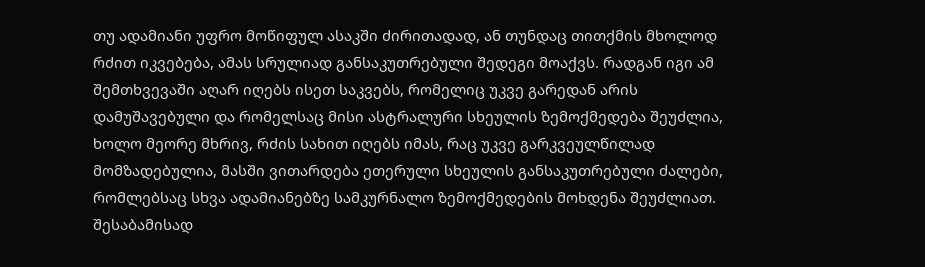თუ ადამიანი უფრო მოწიფულ ასაკში ძირითადად, ან თუნდაც თითქმის მხოლოდ რძით იკვებება, ამას სრულიად განსაკუთრებული შედეგი მოაქვს. რადგან იგი ამ შემთხვევაში აღარ იღებს ისეთ საკვებს, რომელიც უკვე გარედან არის დამუშავებული და რომელსაც მისი ასტრალური სხეულის ზემოქმედება შეუძლია, ხოლო მეორე მხრივ, რძის სახით იღებს იმას, რაც უკვე გარკვეულწილად მომზადებულია, მასში ვითარდება ეთერული სხეულის განსაკუთრებული ძალები, რომლებსაც სხვა ადამიანებზე სამკურნალო ზემოქმედების მოხდენა შეუძლიათ. შესაბამისად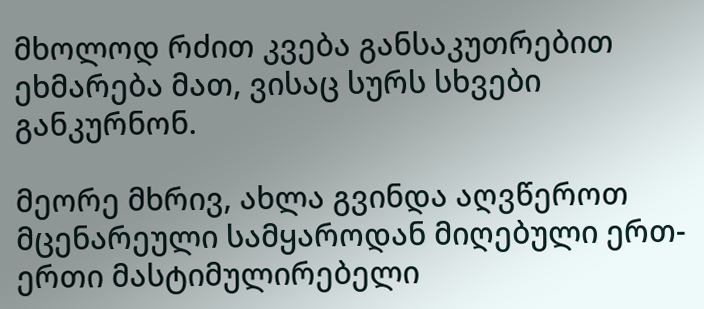მხოლოდ რძით კვება განსაკუთრებით ეხმარება მათ, ვისაც სურს სხვები განკურნონ.

მეორე მხრივ, ახლა გვინდა აღვწეროთ მცენარეული სამყაროდან მიღებული ერთ-ერთი მასტიმულირებელი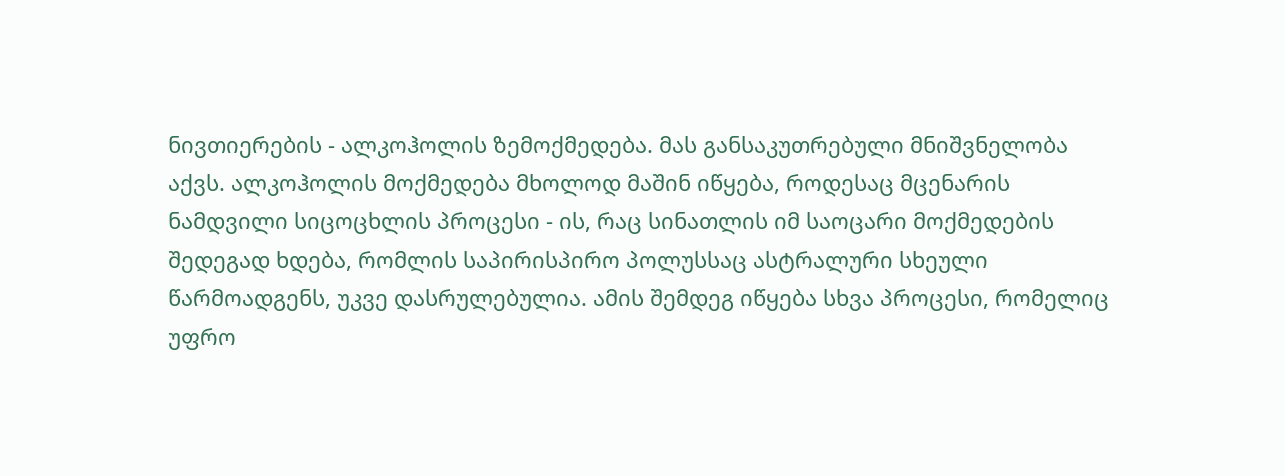ნივთიერების - ალკოჰოლის ზემოქმედება. მას განსაკუთრებული მნიშვნელობა აქვს. ალკოჰოლის მოქმედება მხოლოდ მაშინ იწყება, როდესაც მცენარის ნამდვილი სიცოცხლის პროცესი - ის, რაც სინათლის იმ საოცარი მოქმედების შედეგად ხდება, რომლის საპირისპირო პოლუსსაც ასტრალური სხეული წარმოადგენს, უკვე დასრულებულია. ამის შემდეგ იწყება სხვა პროცესი, რომელიც უფრო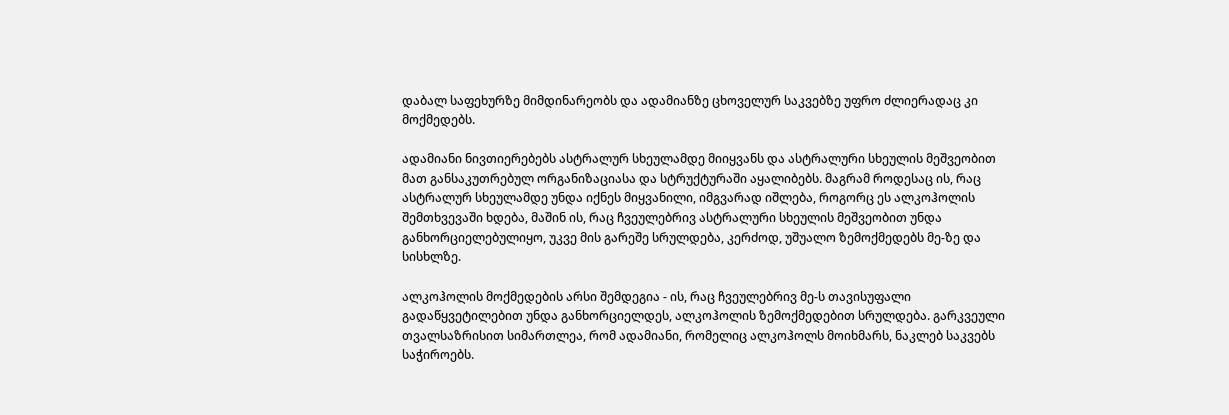დაბალ საფეხურზე მიმდინარეობს და ადამიანზე ცხოველურ საკვებზე უფრო ძლიერადაც კი მოქმედებს.

ადამიანი ნივთიერებებს ასტრალურ სხეულამდე მიიყვანს და ასტრალური სხეულის მეშვეობით მათ განსაკუთრებულ ორგანიზაციასა და სტრუქტურაში აყალიბებს. მაგრამ როდესაც ის, რაც ასტრალურ სხეულამდე უნდა იქნეს მიყვანილი, იმგვარად იშლება, როგორც ეს ალკოჰოლის შემთხვევაში ხდება, მაშინ ის, რაც ჩვეულებრივ ასტრალური სხეულის მეშვეობით უნდა განხორციელებულიყო, უკვე მის გარეშე სრულდება, კერძოდ, უშუალო ზემოქმედებს მე-ზე და სისხლზე.

ალკოჰოლის მოქმედების არსი შემდეგია - ის, რაც ჩვეულებრივ მე-ს თავისუფალი გადაწყვეტილებით უნდა განხორციელდეს, ალკოჰოლის ზემოქმედებით სრულდება. გარკვეული თვალსაზრისით სიმართლეა, რომ ადამიანი, რომელიც ალკოჰოლს მოიხმარს, ნაკლებ საკვებს საჭიროებს.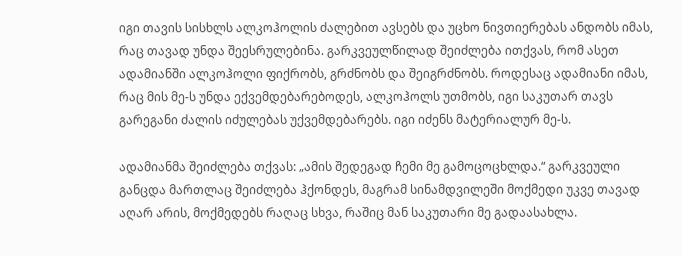იგი თავის სისხლს ალკოჰოლის ძალებით ავსებს და უცხო ნივთიერებას ანდობს იმას, რაც თავად უნდა შეესრულებინა. გარკვეულწილად შეიძლება ითქვას, რომ ასეთ ადამიანში ალკოჰოლი ფიქრობს, გრძნობს და შეიგრძნობს. როდესაც ადამიანი იმას, რაც მის მე-ს უნდა ექვემდებარებოდეს, ალკოჰოლს უთმობს, იგი საკუთარ თავს გარეგანი ძალის იძულებას უქვემდებარებს. იგი იძენს მატერიალურ მე-ს.

ადამიანმა შეიძლება თქვას: „ამის შედეგად ჩემი მე გამოცოცხლდა.“ გარკვეული განცდა მართლაც შეიძლება ჰქონდეს, მაგრამ სინამდვილეში მოქმედი უკვე თავად აღარ არის, მოქმედებს რაღაც სხვა, რაშიც მან საკუთარი მე გადაასახლა.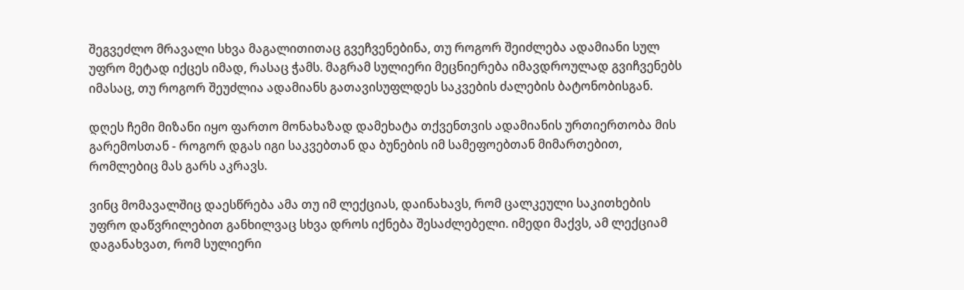შეგვეძლო მრავალი სხვა მაგალითითაც გვეჩვენებინა, თუ როგორ შეიძლება ადამიანი სულ უფრო მეტად იქცეს იმად, რასაც ჭამს. მაგრამ სულიერი მეცნიერება იმავდროულად გვიჩვენებს იმასაც, თუ როგორ შეუძლია ადამიანს გათავისუფლდეს საკვების ძალების ბატონობისგან.

დღეს ჩემი მიზანი იყო ფართო მონახაზად დამეხატა თქვენთვის ადამიანის ურთიერთობა მის გარემოსთან - როგორ დგას იგი საკვებთან და ბუნების იმ სამეფოებთან მიმართებით, რომლებიც მას გარს აკრავს.

ვინც მომავალშიც დაესწრება ამა თუ იმ ლექციას, დაინახავს, რომ ცალკეული საკითხების უფრო დაწვრილებით განხილვაც სხვა დროს იქნება შესაძლებელი. იმედი მაქვს, ამ ლექციამ დაგანახვათ, რომ სულიერი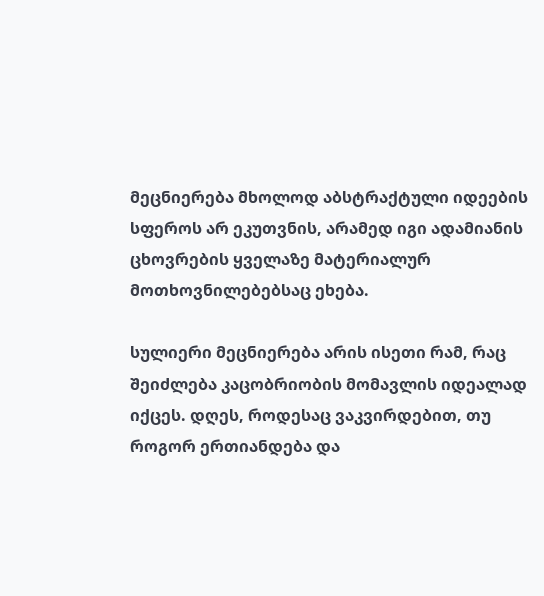მეცნიერება მხოლოდ აბსტრაქტული იდეების სფეროს არ ეკუთვნის, არამედ იგი ადამიანის ცხოვრების ყველაზე მატერიალურ მოთხოვნილებებსაც ეხება.

სულიერი მეცნიერება არის ისეთი რამ, რაც შეიძლება კაცობრიობის მომავლის იდეალად იქცეს. დღეს, როდესაც ვაკვირდებით, თუ როგორ ერთიანდება და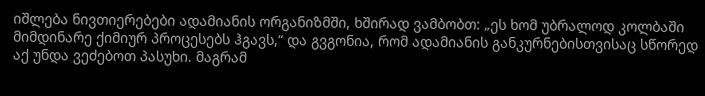იშლება ნივთიერებები ადამიანის ორგანიზმში, ხშირად ვამბობთ: „ეს ხომ უბრალოდ კოლბაში მიმდინარე ქიმიურ პროცესებს ჰგავს,“ და გვგონია, რომ ადამიანის განკურნებისთვისაც სწორედ აქ უნდა ვეძებოთ პასუხი. მაგრამ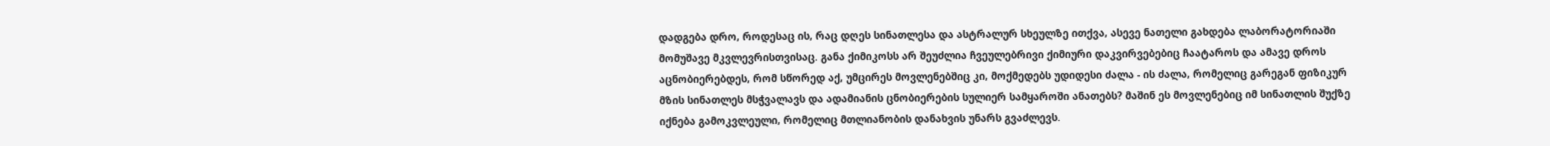დადგება დრო, როდესაც ის, რაც დღეს სინათლესა და ასტრალურ სხეულზე ითქვა, ასევე ნათელი გახდება ლაბორატორიაში მომუშავე მკვლევრისთვისაც. განა ქიმიკოსს არ შეუძლია ჩვეულებრივი ქიმიური დაკვირვებებიც ჩაატაროს და ამავე დროს აცნობიერებდეს, რომ სწორედ აქ, უმცირეს მოვლენებშიც კი, მოქმედებს უდიდესი ძალა - ის ძალა, რომელიც გარეგან ფიზიკურ მზის სინათლეს მსჭვალავს და ადამიანის ცნობიერების სულიერ სამყაროში ანათებს? მაშინ ეს მოვლენებიც იმ სინათლის შუქზე იქნება გამოკვლეული, რომელიც მთლიანობის დანახვის უნარს გვაძლევს.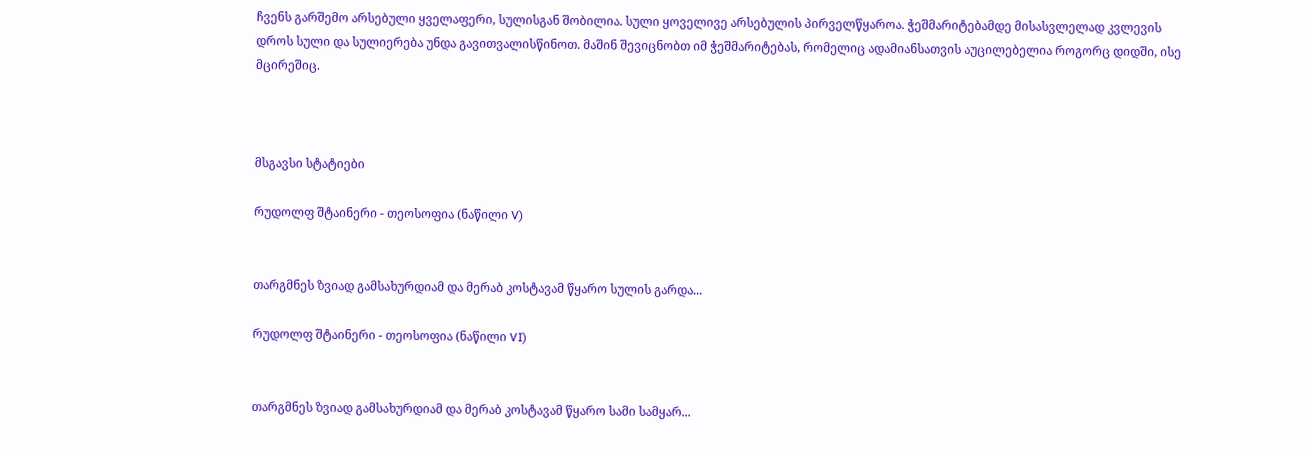ჩვენს გარშემო არსებული ყველაფერი, სულისგან შობილია. სული ყოველივე არსებულის პირველწყაროა. ჭეშმარიტებამდე მისასვლელად კვლევის დროს სული და სულიერება უნდა გავითვალისწინოთ. მაშინ შევიცნობთ იმ ჭეშმარიტებას, რომელიც ადამიანსათვის აუცილებელია როგორც დიდში, ისე მცირეშიც.



მსგავსი სტატიები

რუდოლფ შტაინერი - თეოსოფია (ნაწილი V)


თარგმნეს ზვიად გამსახურდიამ და მერაბ კოსტავამ წყარო სულის გარდა...

რუდოლფ შტაინერი - თეოსოფია (ნაწილი VI)


თარგმნეს ზვიად გამსახურდიამ და მერაბ კოსტავამ წყარო სამი სამყარ...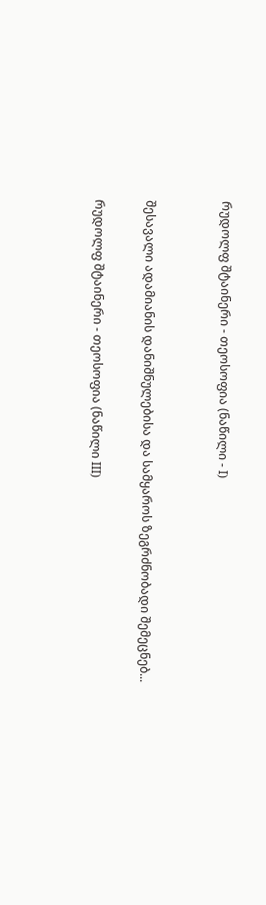რუდოლფ შტაინერი - თეოსოფია (ნაწილი - I)


შესავალი ადამიანის დანიშნულებისა და სამყაროს ზეგრძნობადი შემეცნებ...

რუდოლფ შტაინერი - თეოსოფია (ნაწილი III)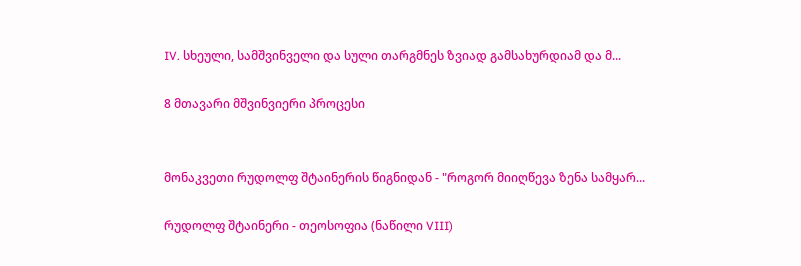IV. სხეული, სამშვინველი და სული თარგმნეს ზვიად გამსახურდიამ და მ...

8 მთავარი მშვინვიერი პროცესი


მონაკვეთი რუდოლფ შტაინერის წიგნიდან - "როგორ მიიღწევა ზენა სამყარ...

რუდოლფ შტაინერი - თეოსოფია (ნაწილი VIII)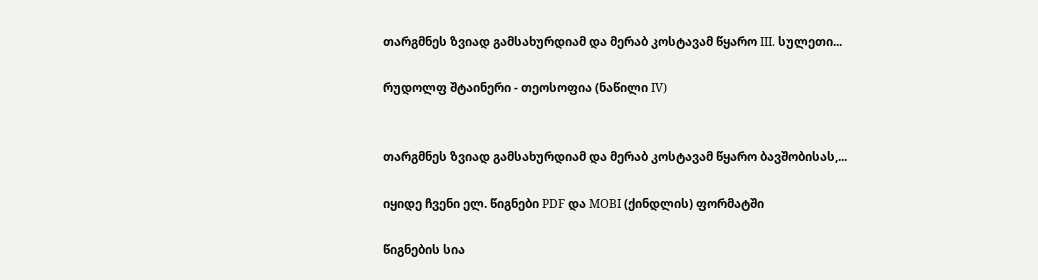თარგმნეს ზვიად გამსახურდიამ და მერაბ კოსტავამ წყარო III. სულეთი...

რუდოლფ შტაინერი - თეოსოფია (ნაწილი IV)


თარგმნეს ზვიად გამსახურდიამ და მერაბ კოსტავამ წყარო ბავშობისას,...

იყიდე ჩვენი ელ. წიგნები PDF და MOBI (ქინდლის) ფორმატში

წიგნების სია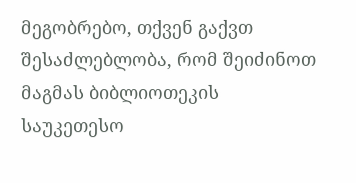მეგობრებო, თქვენ გაქვთ შესაძლებლობა, რომ შეიძინოთ მაგმას ბიბლიოთეკის საუკეთესო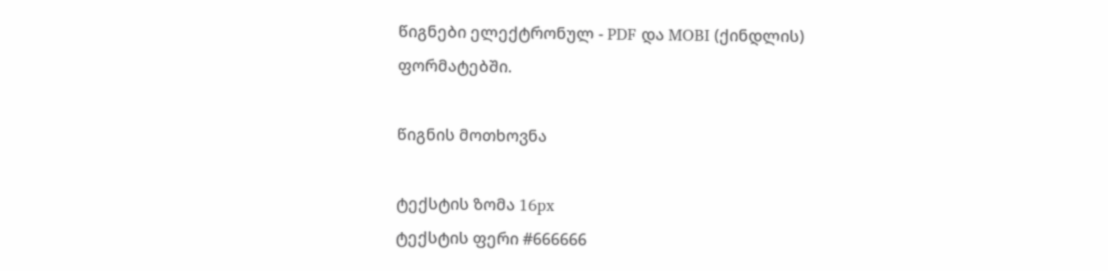წიგნები ელექტრონულ - PDF და MOBI (ქინდლის) ფორმატებში.

წიგნის მოთხოვნა

ტექსტის ზომა 16px
ტექსტის ფერი #666666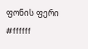ფონის ფერი #ffffff